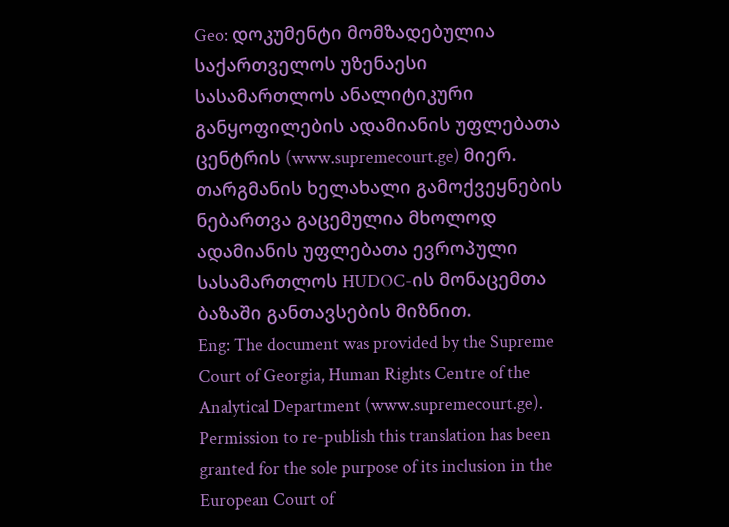Geo: დოკუმენტი მომზადებულია საქართველოს უზენაესი სასამართლოს ანალიტიკური განყოფილების ადამიანის უფლებათა ცენტრის (www.supremecourt.ge) მიერ. თარგმანის ხელახალი გამოქვეყნების ნებართვა გაცემულია მხოლოდ ადამიანის უფლებათა ევროპული სასამართლოს HUDOC-ის მონაცემთა ბაზაში განთავსების მიზნით.
Eng: The document was provided by the Supreme Court of Georgia, Human Rights Centre of the Analytical Department (www.supremecourt.ge). Permission to re-publish this translation has been granted for the sole purpose of its inclusion in the European Court of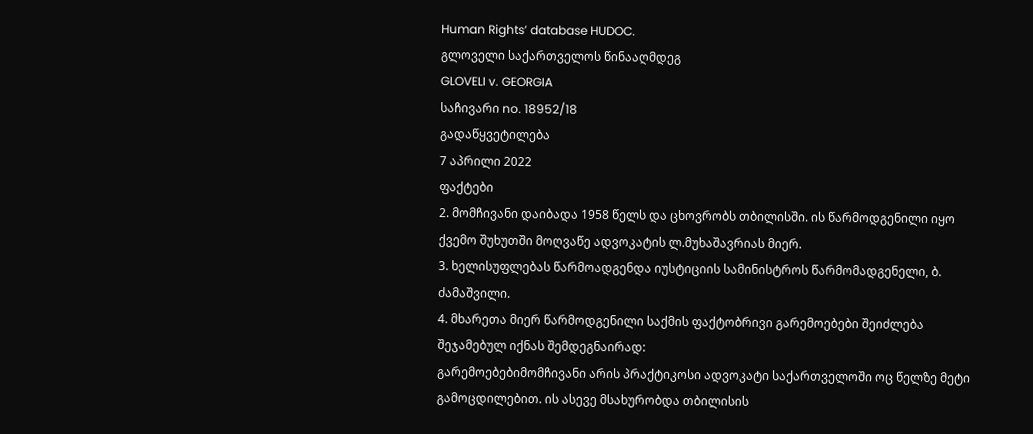Human Rights’ database HUDOC.
გლოველი საქართველოს წინააღმდეგ
GLOVELI v. GEORGIA
საჩივარი no. 18952/18
გადაწყვეტილება
7 აპრილი 2022
ფაქტები
2. მომჩივანი დაიბადა 1958 წელს და ცხოვრობს თბილისში. ის წარმოდგენილი იყო ქვემო შუხუთში მოღვაწე ადვოკატის ლ.მუხაშავრიას მიერ.
3. ხელისუფლებას წარმოადგენდა იუსტიციის სამინისტროს წარმომადგენელი, ბ. ძამაშვილი.
4. მხარეთა მიერ წარმოდგენილი საქმის ფაქტობრივი გარემოებები შეიძლება შეჯამებულ იქნას შემდეგნაირად:
გარემოებებიმომჩივანი არის პრაქტიკოსი ადვოკატი საქართველოში ოც წელზე მეტი გამოცდილებით. ის ასევე მსახურობდა თბილისის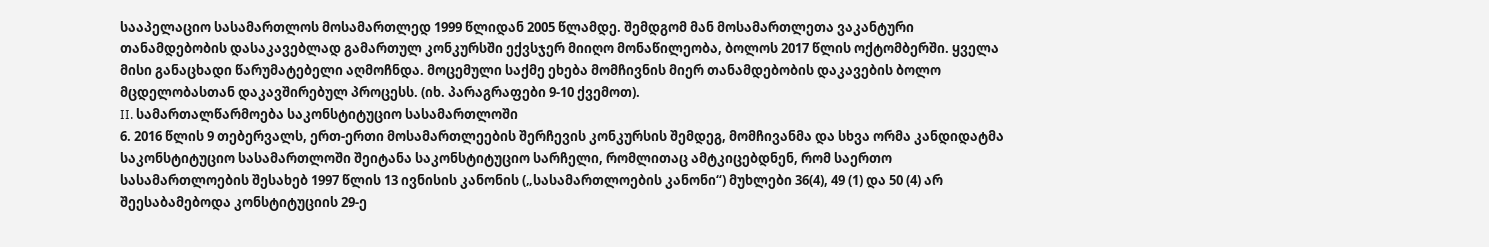სააპელაციო სასამართლოს მოსამართლედ 1999 წლიდან 2005 წლამდე. შემდგომ მან მოსამართლეთა ვაკანტური თანამდებობის დასაკავებლად გამართულ კონკურსში ექვსჯერ მიიღო მონაწილეობა, ბოლოს 2017 წლის ოქტომბერში. ყველა მისი განაცხადი წარუმატებელი აღმოჩნდა. მოცემული საქმე ეხება მომჩივნის მიერ თანამდებობის დაკავების ბოლო მცდელობასთან დაკავშირებულ პროცესს. (იხ. პარაგრაფები 9-10 ქვემოთ).
II. სამართალწარმოება საკონსტიტუციო სასამართლოში
6. 2016 წლის 9 თებერვალს, ერთ-ერთი მოსამართლეების შერჩევის კონკურსის შემდეგ, მომჩივანმა და სხვა ორმა კანდიდატმა საკონსტიტუციო სასამართლოში შეიტანა საკონსტიტუციო სარჩელი, რომლითაც ამტკიცებდნენ, რომ საერთო სასამართლოების შესახებ 1997 წლის 13 ივნისის კანონის („სასამართლოების კანონი“) მუხლები 36(4), 49 (1) და 50 (4) არ შეესაბამებოდა კონსტიტუციის 29-ე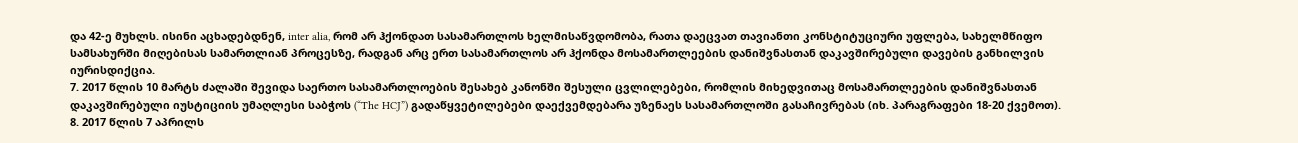და 42-ე მუხლს. ისინი აცხადებდნენ, inter alia, რომ არ ჰქონდათ სასამართლოს ხელმისაწვდომობა, რათა დაეცვათ თავიანთი კონსტიტუციური უფლება, სახელმწიფო სამსახურში მიღებისას სამართლიან პროცესზე, რადგან არც ერთ სასამართლოს არ ჰქონდა მოსამართლეების დანიშვნასთან დაკავშირებული დავების განხილვის იურისდიქცია.
7. 2017 წლის 10 მარტს ძალაში შევიდა საერთო სასამართლოების შესახებ კანონში შესული ცვლილებები, რომლის მიხედვითაც მოსამართლეების დანიშვნასთან დაკავშირებული იუსტიციის უმაღლესი საბჭოს (“The HCJ”) გადაწყვეტილებები დაექვემდებარა უზენაეს სასამართლოში გასაჩივრებას (იხ. პარაგრაფები 18-20 ქვემოთ).
8. 2017 წლის 7 აპრილს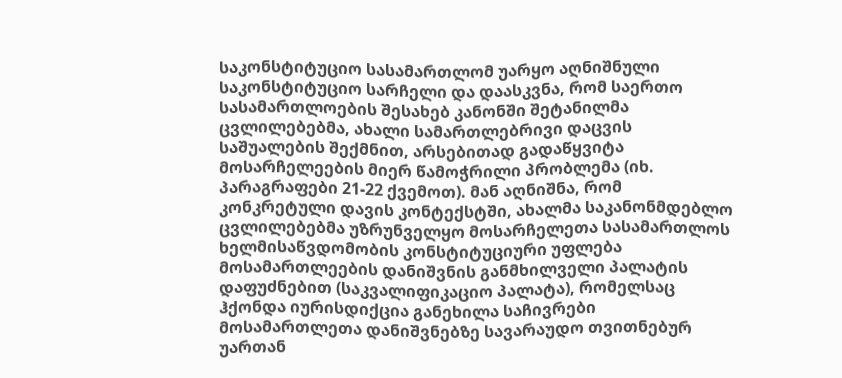საკონსტიტუციო სასამართლომ უარყო აღნიშნული საკონსტიტუციო სარჩელი და დაასკვნა, რომ საერთო სასამართლოების შესახებ კანონში შეტანილმა ცვლილებებმა, ახალი სამართლებრივი დაცვის საშუალების შექმნით, არსებითად გადაწყვიტა მოსარჩელეების მიერ წამოჭრილი პრობლემა (იხ. პარაგრაფები 21-22 ქვემოთ). მან აღნიშნა, რომ კონკრეტული დავის კონტექსტში, ახალმა საკანონმდებლო ცვლილებებმა უზრუნველყო მოსარჩელეთა სასამართლოს ხელმისაწვდომობის კონსტიტუციური უფლება მოსამართლეების დანიშვნის განმხილველი პალატის დაფუძნებით (საკვალიფიკაციო პალატა), რომელსაც ჰქონდა იურისდიქცია განეხილა საჩივრები მოსამართლეთა დანიშვნებზე სავარაუდო თვითნებურ უართან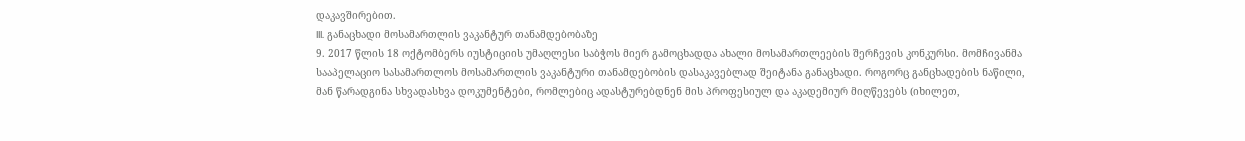დაკავშირებით.
III. განაცხადი მოსამართლის ვაკანტურ თანამდებობაზე
9. 2017 წლის 18 ოქტომბერს იუსტიციის უმაღლესი საბჭოს მიერ გამოცხადდა ახალი მოსამართლეების შერჩევის კონკურსი. მომჩივანმა სააპელაციო სასამართლოს მოსამართლის ვაკანტური თანამდებობის დასაკავებლად შეიტანა განაცხადი. როგორც განცხადების ნაწილი, მან წარადგინა სხვადასხვა დოკუმენტები, რომლებიც ადასტურებდნენ მის პროფესიულ და აკადემიურ მიღწევებს (იხილეთ,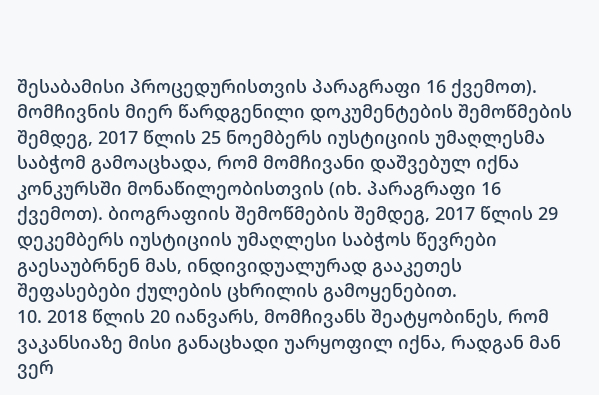შესაბამისი პროცედურისთვის პარაგრაფი 16 ქვემოთ). მომჩივნის მიერ წარდგენილი დოკუმენტების შემოწმების შემდეგ, 2017 წლის 25 ნოემბერს იუსტიციის უმაღლესმა საბჭომ გამოაცხადა, რომ მომჩივანი დაშვებულ იქნა კონკურსში მონაწილეობისთვის (იხ. პარაგრაფი 16 ქვემოთ). ბიოგრაფიის შემოწმების შემდეგ, 2017 წლის 29 დეკემბერს იუსტიციის უმაღლესი საბჭოს წევრები გაესაუბრნენ მას, ინდივიდუალურად გააკეთეს შეფასებები ქულების ცხრილის გამოყენებით.
10. 2018 წლის 20 იანვარს, მომჩივანს შეატყობინეს, რომ ვაკანსიაზე მისი განაცხადი უარყოფილ იქნა, რადგან მან ვერ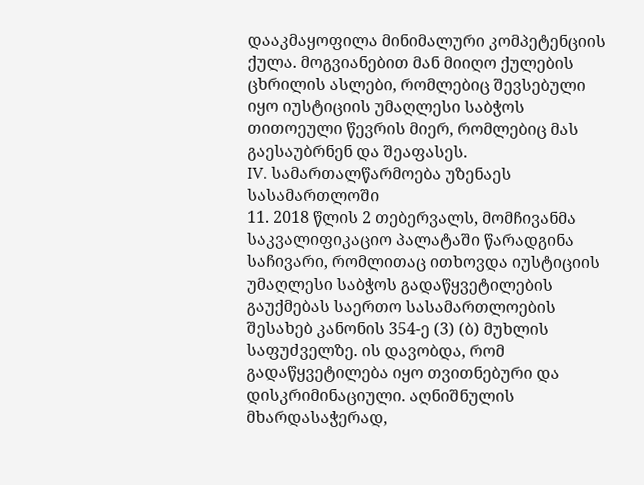დააკმაყოფილა მინიმალური კომპეტენციის ქულა. მოგვიანებით მან მიიღო ქულების ცხრილის ასლები, რომლებიც შევსებული იყო იუსტიციის უმაღლესი საბჭოს თითოეული წევრის მიერ, რომლებიც მას გაესაუბრნენ და შეაფასეს.
IV. სამართალწარმოება უზენაეს სასამართლოში
11. 2018 წლის 2 თებერვალს, მომჩივანმა საკვალიფიკაციო პალატაში წარადგინა საჩივარი, რომლითაც ითხოვდა იუსტიციის უმაღლესი საბჭოს გადაწყვეტილების გაუქმებას საერთო სასამართლოების შესახებ კანონის 354-ე (3) (ბ) მუხლის საფუძველზე. ის დავობდა, რომ გადაწყვეტილება იყო თვითნებური და დისკრიმინაციული. აღნიშნულის მხარდასაჭერად,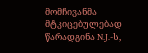მომჩივანმა მტკიცებულებად წარადგინა N.J.-ს,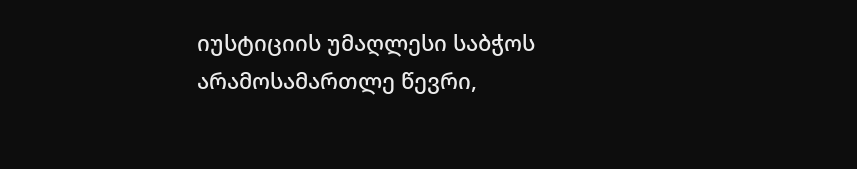იუსტიციის უმაღლესი საბჭოს არამოსამართლე წევრი,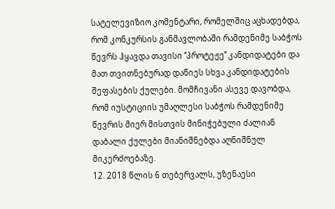სატელევიზიო კომენტარი, რომელშიც აცხადებდა, რომ კონკურსის განმავლობაში რამდენიმე საბჭოს წევრს ჰყავდა თავისი ‘‘პროტეჟე’’ კანდიდატები და მათ თვითნებურად დაწიეს სხვა კანდიდატების შეფასების ქულები. მომჩივანი ასევე დავობდა, რომ იუსტიციის უმაღლესი საბჭოს რამდენიმე წევრის მიერ მისთვის მინიჭებული ძალიან დაბალი ქულები მიანიშნებდა აღნიშნულ მიკერძოებაზე.
12. 2018 წლის 6 თებერვალს, უზენაესი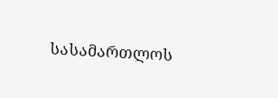სასამართლოს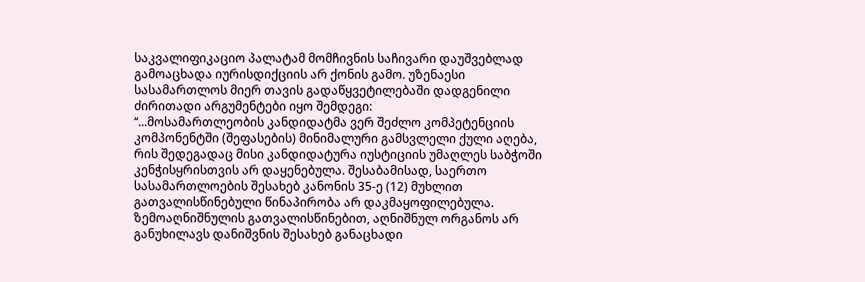საკვალიფიკაციო პალატამ მომჩივნის საჩივარი დაუშვებლად გამოაცხადა იურისდიქციის არ ქონის გამო. უზენაესი სასამართლოს მიერ თავის გადაწყვეტილებაში დადგენილი ძირითადი არგუმენტები იყო შემდეგი:
‘‘...მოსამართლეობის კანდიდატმა ვერ შეძლო კომპეტენციის კომპონენტში (შეფასების) მინიმალური გამსვლელი ქული აღება, რის შედეგადაც მისი კანდიდატურა იუსტიციის უმაღლეს საბჭოში კენჭისყრისთვის არ დაყენებულა. შესაბამისად, საერთო სასამართლოების შესახებ კანონის 35-ე (12) მუხლით გათვალისწინებული წინაპირობა არ დაკმაყოფილებულა. ზემოაღნიშნულის გათვალისწინებით, აღნიშნულ ორგანოს არ განუხილავს დანიშვნის შესახებ განაცხადი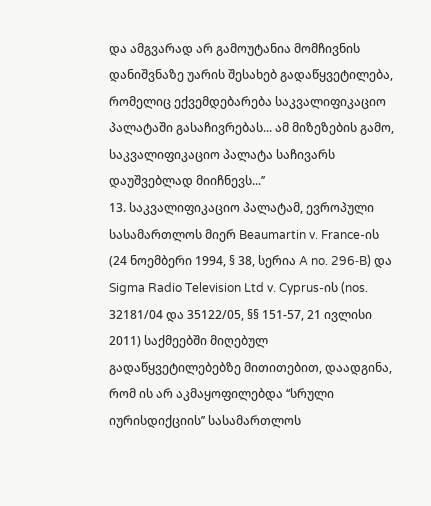და ამგვარად არ გამოუტანია მომჩივნის დანიშვნაზე უარის შესახებ გადაწყვეტილება, რომელიც ექვემდებარება საკვალიფიკაციო პალატაში გასაჩივრებას... ამ მიზეზების გამო, საკვალიფიკაციო პალატა საჩივარს დაუშვებლად მიიჩნევს...’’
13. საკვალიფიკაციო პალატამ, ევროპული სასამართლოს მიერ Beaumartin v. France-ის (24 ნოემბერი 1994, § 38, სერია A no. 296‑B) და Sigma Radio Television Ltd v. Cyprus-ის (nos. 32181/04 და 35122/05, §§ 151-57, 21 ივლისი 2011) საქმეებში მიღებულ გადაწყვეტილებებზე მითითებით, დაადგინა, რომ ის არ აკმაყოფილებდა ‘‘სრული იურისდიქციის’’ სასამართლოს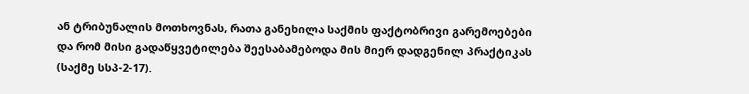ან ტრიბუნალის მოთხოვნას, რათა განეხილა საქმის ფაქტობრივი გარემოებები და რომ მისი გადაწყვეტილება შეესაბამებოდა მის მიერ დადგენილ პრაქტიკას (საქმე სსპ-2-17).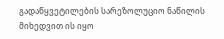გადაწყვეტილების სარეზოლუციო ნაწილის მიხედვით ის იყო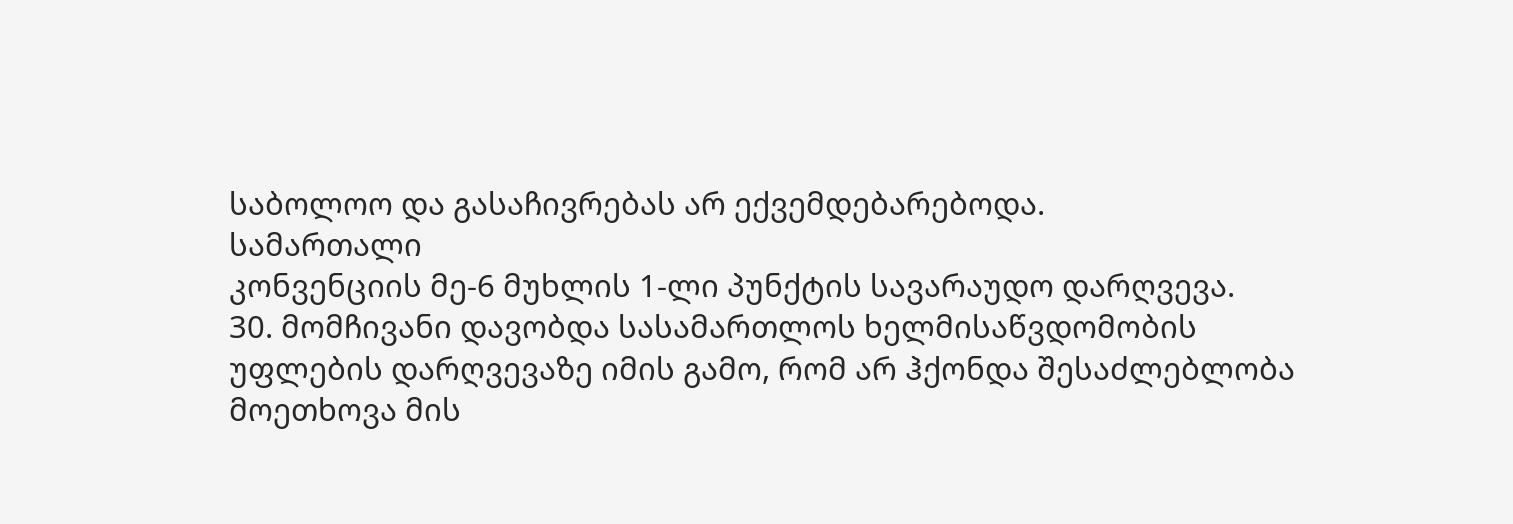საბოლოო და გასაჩივრებას არ ექვემდებარებოდა.
სამართალი
კონვენციის მე-6 მუხლის 1-ლი პუნქტის სავარაუდო დარღვევა.
30. მომჩივანი დავობდა სასამართლოს ხელმისაწვდომობის უფლების დარღვევაზე იმის გამო, რომ არ ჰქონდა შესაძლებლობა მოეთხოვა მის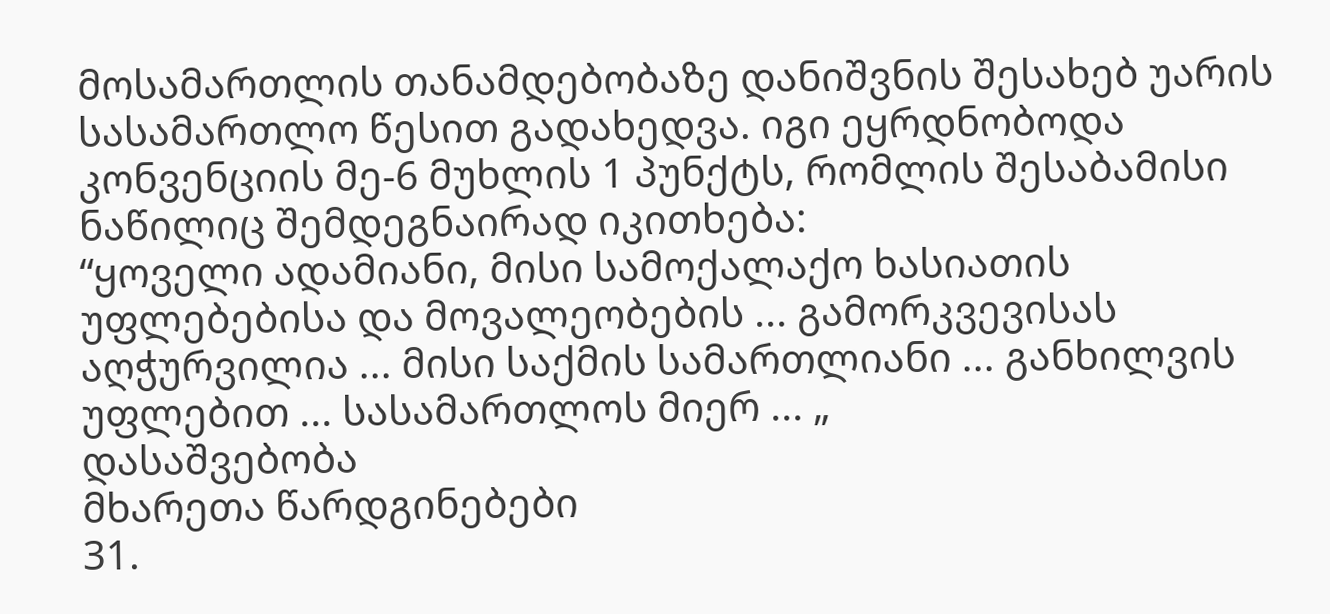მოსამართლის თანამდებობაზე დანიშვნის შესახებ უარის სასამართლო წესით გადახედვა. იგი ეყრდნობოდა კონვენციის მე-6 მუხლის 1 პუნქტს, რომლის შესაბამისი ნაწილიც შემდეგნაირად იკითხება:
“ყოველი ადამიანი, მისი სამოქალაქო ხასიათის უფლებებისა და მოვალეობების ... გამორკვევისას აღჭურვილია ... მისი საქმის სამართლიანი ... განხილვის უფლებით ... სასამართლოს მიერ ... „
დასაშვებობა
მხარეთა წარდგინებები
31.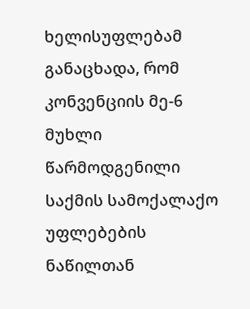ხელისუფლებამ განაცხადა, რომ კონვენციის მე-6 მუხლი წარმოდგენილი საქმის სამოქალაქო უფლებების ნაწილთან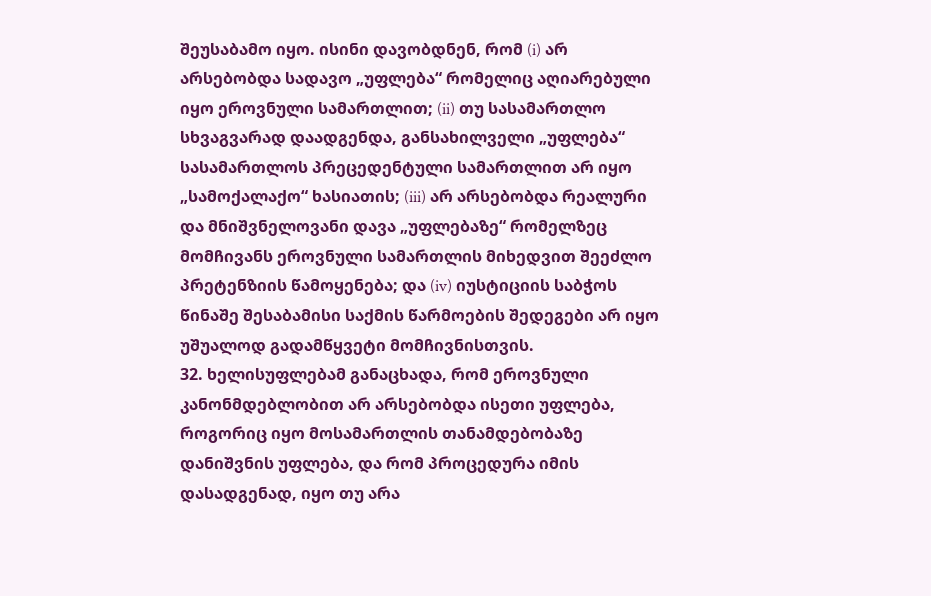შეუსაბამო იყო. ისინი დავობდნენ, რომ (i) არ არსებობდა სადავო „უფლება“ რომელიც აღიარებული იყო ეროვნული სამართლით; (ii) თუ სასამართლო სხვაგვარად დაადგენდა, განსახილველი „უფლება“ სასამართლოს პრეცედენტული სამართლით არ იყო „სამოქალაქო“ ხასიათის; (iii) არ არსებობდა რეალური და მნიშვნელოვანი დავა „უფლებაზე“ რომელზეც მომჩივანს ეროვნული სამართლის მიხედვით შეეძლო პრეტენზიის წამოყენება; და (iv) იუსტიციის საბჭოს წინაშე შესაბამისი საქმის წარმოების შედეგები არ იყო უშუალოდ გადამწყვეტი მომჩივნისთვის.
32. ხელისუფლებამ განაცხადა, რომ ეროვნული კანონმდებლობით არ არსებობდა ისეთი უფლება, როგორიც იყო მოსამართლის თანამდებობაზე დანიშვნის უფლება, და რომ პროცედურა იმის დასადგენად, იყო თუ არა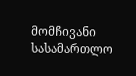მომჩივანი სასამართლო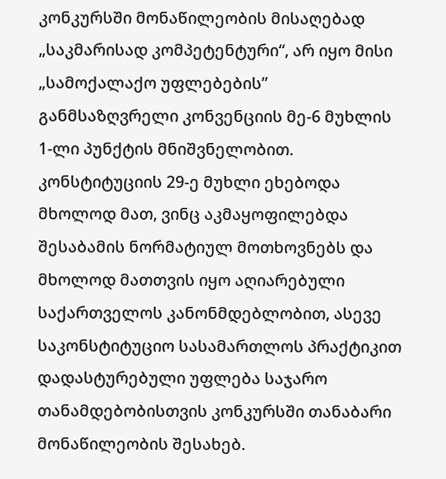კონკურსში მონაწილეობის მისაღებად „საკმარისად კომპეტენტური“, არ იყო მისი „სამოქალაქო უფლებების” განმსაზღვრელი კონვენციის მე-6 მუხლის 1-ლი პუნქტის მნიშვნელობით. კონსტიტუციის 29-ე მუხლი ეხებოდა მხოლოდ მათ, ვინც აკმაყოფილებდა შესაბამის ნორმატიულ მოთხოვნებს და მხოლოდ მათთვის იყო აღიარებული საქართველოს კანონმდებლობით, ასევე საკონსტიტუციო სასამართლოს პრაქტიკით დადასტურებული უფლება საჯარო თანამდებობისთვის კონკურსში თანაბარი მონაწილეობის შესახებ.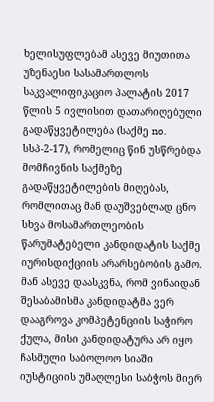ხელისუფლებამ ასევე მიუთითა უზენაესი სასამართლოს საკვალიფიკაციო პალატის 2017 წლის 5 ივლისით დათარიღებული გადაწყვეტილება (საქმე no. სსპ-2-17), რომელიც წინ უსწრებდა მომჩივნის საქმეზე გადაწყვეტილების მიღებას, რომლითაც მან დაუშვებლად ცნო სხვა მოსამართლეობის წარუმატებელი კანდიდატის საქმე იურისდიქციის არარსებობის გამო. მან ასევე დაასკვნა, რომ ვინაიდან შესაბამისმა კანდიდატმა ვერ დააგროვა კომპეტენციის საჭირო ქულა, მისი კანდიდატურა არ იყო ჩასმული საბოლოო სიაში იუსტიციის უმაღლესი საბჭოს მიერ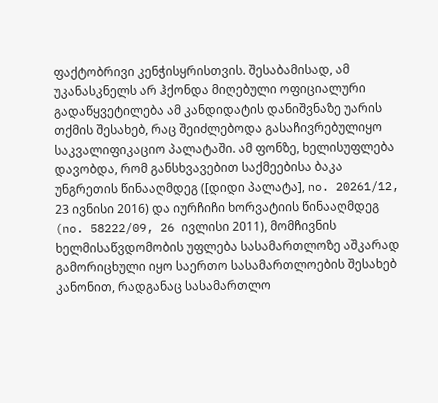ფაქტობრივი კენჭისყრისთვის. შესაბამისად, ამ უკანასკნელს არ ჰქონდა მიღებული ოფიციალური გადაწყვეტილება ამ კანდიდატის დანიშვნაზე უარის თქმის შესახებ, რაც შეიძლებოდა გასაჩივრებულიყო საკვალიფიკაციო პალატაში. ამ ფონზე, ხელისუფლება დავობდა, რომ განსხვავებით საქმეებისა ბაკა უნგრეთის წინააღმდეგ ([დიდი პალატა], no. 20261/12, 23 ივნისი 2016) და იურჩიჩი ხორვატიის წინააღმდეგ (no. 58222/09, 26 ივლისი 2011), მომჩივნის ხელმისაწვდომობის უფლება სასამართლოზე აშკარად გამორიცხული იყო საერთო სასამართლოების შესახებ კანონით, რადგანაც სასამართლო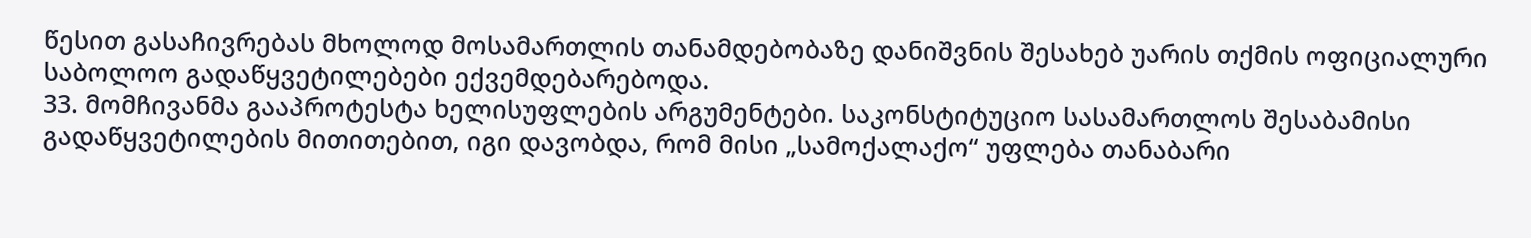წესით გასაჩივრებას მხოლოდ მოსამართლის თანამდებობაზე დანიშვნის შესახებ უარის თქმის ოფიციალური საბოლოო გადაწყვეტილებები ექვემდებარებოდა.
33. მომჩივანმა გააპროტესტა ხელისუფლების არგუმენტები. საკონსტიტუციო სასამართლოს შესაბამისი გადაწყვეტილების მითითებით, იგი დავობდა, რომ მისი „სამოქალაქო“ უფლება თანაბარი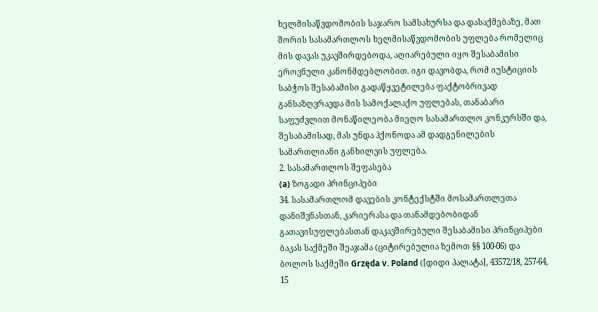ხელმისაწვდომობის საჯარო სამსახურსა და დასაქმებაზე, მათ შორის სასამართლოს ხელმისაწვდომობის უფლება რომელიც მის დავას უკავშირდებოდა, აღიარებული იყო შესაბამისი ეროვნული კანონმდებლობით. იგი დავობდა, რომ იუსტიციის საბჭოს შესაბამისი გადაწყვეტილება ფაქტობრივად განსაზღვრავდა მის სამოქალაქო უფლებას, თანაბარი საფუძვლით მონაწილეობა მიეღო სასამართლო კონკურსში და, შესაბამისად, მას უნდა ჰქონოდა ამ დადგენილების სამართლიანი განხილვის უფლება.
2. სასამართლოს შეფასება
(a) ზოგადი პრინციპები
34. სასამართლომ დავების კონტექსტში მოსამართლეთა დანიშვნასთან, კარიერასა და თანამდებობიდან გათავისუფლებასთან დაკავშირებული შესაბამისი პრინციპები ბაკას საქმეში შეაჯამა (ციტირებულია ზემოთ §§ 100-06) და ბოლოს საქმეში Grzęda v. Poland ([დიდი პალატა], 43572/18, 257-64, 15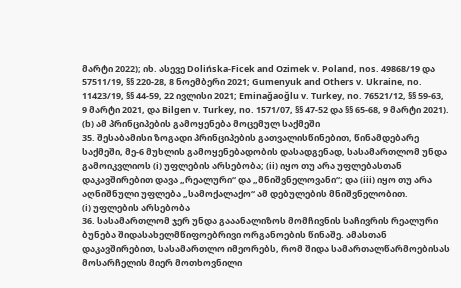მარტი 2022); იხ. ასევე Dolińska-Ficek and Ozimek v. Poland, nos. 49868/19 და 57511/19, §§ 220-28, 8 ნოემბერი 2021; Gumenyuk and Others v. Ukraine, no. 11423/19, §§ 44-59, 22 ივლისი 2021; Eminağaoğlu v. Turkey, no. 76521/12, §§ 59-63, 9 მარტი 2021, და Bilgen v. Turkey, no. 1571/07, §§ 47-52 და §§ 65-68, 9 მარტი 2021).
(b) ამ პრინციპების გამოყენება მოცემულ საქმეში
35. შესაბამისი ზოგადი პრინციპების გათვალისწინებით, წინამდებარე საქმეში, მე-6 მუხლის გამოყენებადობის დასადგენად, სასამართლომ უნდა გამოიკვლიოს (i) უფლების არსებობა; (ii) იყო თუ არა უფლებასთან დაკავშირებით დავა „რეალური“ და „მნიშვნელოვანი“; და (iii) იყო თუ არა აღნიშნული უფლება „სამოქალაქო“ ამ დებულების მნიშვნელობით.
(i) უფლების არსებობა
36. სასამართლომ ჯერ უნდა გააანალიზოს მომჩივნის საჩივრის რეალური ბუნება შიდასახელმწიფოებრივი ორგანოების წინაშე. ამასთან დაკავშირებით, სასამართლო იმეორებს, რომ შიდა სამართალწარმოებისას მოსარჩელის მიერ მოთხოვნილი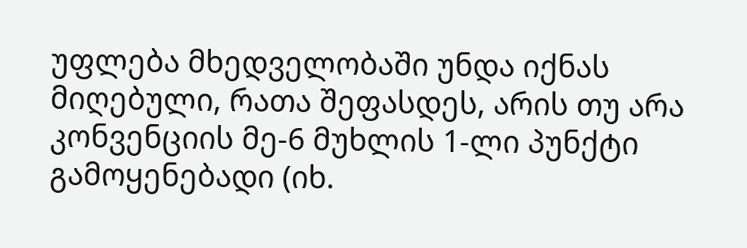უფლება მხედველობაში უნდა იქნას მიღებული, რათა შეფასდეს, არის თუ არა კონვენციის მე-6 მუხლის 1-ლი პუნქტი გამოყენებადი (იხ.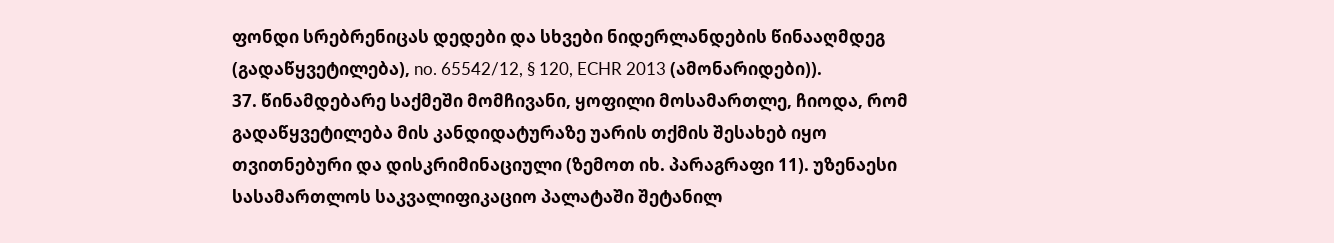ფონდი სრებრენიცას დედები და სხვები ნიდერლანდების წინააღმდეგ (გადაწყვეტილება), no. 65542/12, § 120, ECHR 2013 (ამონარიდები)).
37. წინამდებარე საქმეში მომჩივანი, ყოფილი მოსამართლე, ჩიოდა, რომ გადაწყვეტილება მის კანდიდატურაზე უარის თქმის შესახებ იყო თვითნებური და დისკრიმინაციული (ზემოთ იხ. პარაგრაფი 11). უზენაესი სასამართლოს საკვალიფიკაციო პალატაში შეტანილ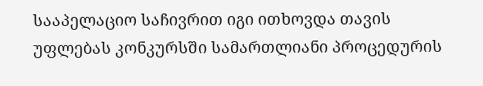სააპელაციო საჩივრით იგი ითხოვდა თავის უფლებას კონკურსში სამართლიანი პროცედურის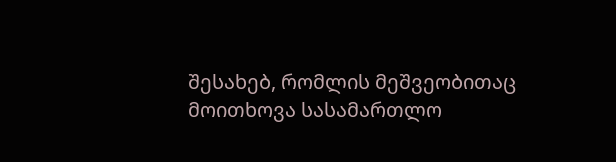შესახებ, რომლის მეშვეობითაც მოითხოვა სასამართლო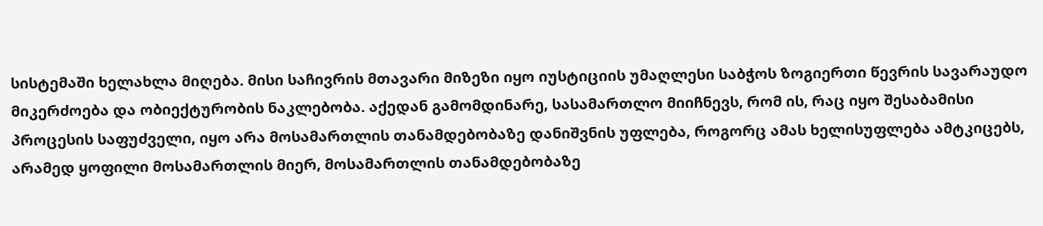სისტემაში ხელახლა მიღება. მისი საჩივრის მთავარი მიზეზი იყო იუსტიციის უმაღლესი საბჭოს ზოგიერთი წევრის სავარაუდო მიკერძოება და ობიექტურობის ნაკლებობა. აქედან გამომდინარე, სასამართლო მიიჩნევს, რომ ის, რაც იყო შესაბამისი პროცესის საფუძველი, იყო არა მოსამართლის თანამდებობაზე დანიშვნის უფლება, როგორც ამას ხელისუფლება ამტკიცებს, არამედ ყოფილი მოსამართლის მიერ, მოსამართლის თანამდებობაზე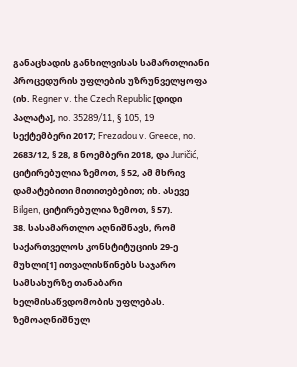განაცხადის განხილვისას სამართლიანი პროცედურის უფლების უზრუნველყოფა (იხ. Regner v. the Czech Republic [დიდი პალატა], no. 35289/11, § 105, 19 სექტემბერი 2017; Frezadou v. Greece, no. 2683/12, § 28, 8 ნოემბერი 2018, და Juričić, ციტირებულია ზემოთ, § 52, ამ მხრივ დამატებითი მითითებებით; იხ. ასევე Bilgen, ციტირებულია ზემოთ, § 57).
38. სასამართლო აღნიშნავს, რომ საქართველოს კონსტიტუციის 29-ე მუხლი[1] ითვალისწინებს საჯარო სამსახურზე თანაბარი ხელმისაწვდომობის უფლებას. ზემოაღნიშნულ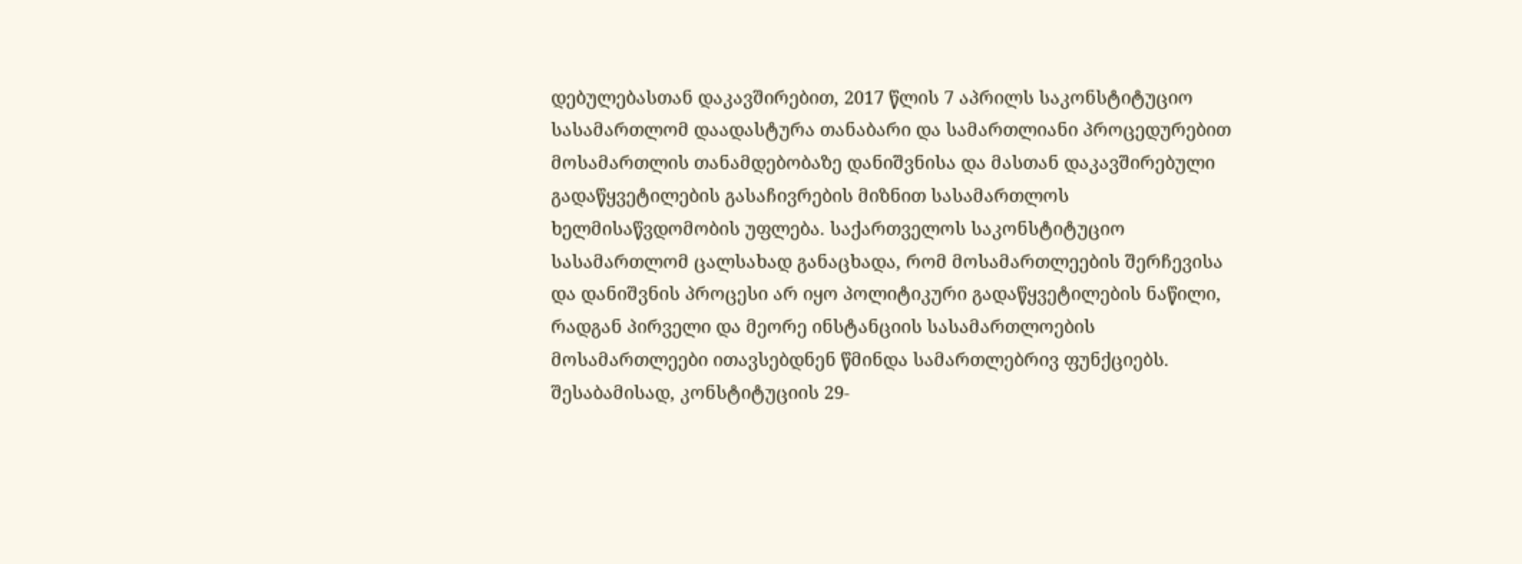დებულებასთან დაკავშირებით, 2017 წლის 7 აპრილს საკონსტიტუციო სასამართლომ დაადასტურა თანაბარი და სამართლიანი პროცედურებით მოსამართლის თანამდებობაზე დანიშვნისა და მასთან დაკავშირებული გადაწყვეტილების გასაჩივრების მიზნით სასამართლოს ხელმისაწვდომობის უფლება. საქართველოს საკონსტიტუციო სასამართლომ ცალსახად განაცხადა, რომ მოსამართლეების შერჩევისა და დანიშვნის პროცესი არ იყო პოლიტიკური გადაწყვეტილების ნაწილი, რადგან პირველი და მეორე ინსტანციის სასამართლოების მოსამართლეები ითავსებდნენ წმინდა სამართლებრივ ფუნქციებს. შესაბამისად, კონსტიტუციის 29-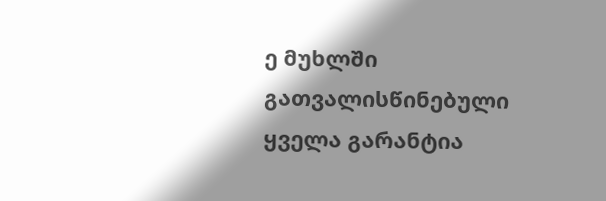ე მუხლში გათვალისწინებული ყველა გარანტია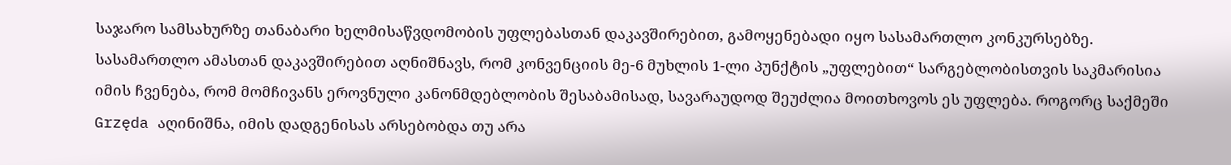საჯარო სამსახურზე თანაბარი ხელმისაწვდომობის უფლებასთან დაკავშირებით, გამოყენებადი იყო სასამართლო კონკურსებზე. სასამართლო ამასთან დაკავშირებით აღნიშნავს, რომ კონვენციის მე-6 მუხლის 1-ლი პუნქტის „უფლებით“ სარგებლობისთვის საკმარისია იმის ჩვენება, რომ მომჩივანს ეროვნული კანონმდებლობის შესაბამისად, სავარაუდოდ შეუძლია მოითხოვოს ეს უფლება. როგორც საქმეში Grzęda აღინიშნა, იმის დადგენისას არსებობდა თუ არა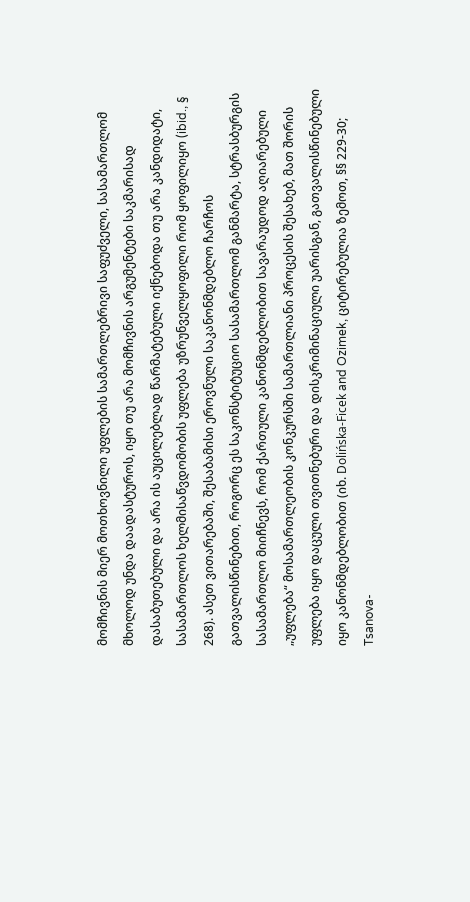მომჩივნის მიერ მოთხოვნილი უფლების სამართლებრივი საფუძველი, სასამართლომ მხოლოდ უნდა დაადასტუროს, იყო თუ არა მომჩივნის არგუმენტები საკმარისად დასაბუთებული და არა ის აუცილებლად წარმატებული იქნებოდა თუ არა კანდიდატი, სასამართლოს ხელმისაწვდომობის უფლება უზრუნველყოფილი რომ ყოფილიყო (ibid., § 268). ასეთ ვითარებაში, შესაბამისი ეროვნული საკანონმდებლო ჩარჩოს გათვალისწინებით, როგორც ეს საკონსტიტუციო სასამართლომ განმარტა, სტრასბურგის სასამართლო მიიჩნევს, რომ ქართული კანონმდებლობით სავარაუდოდ აღიარებული „უფლება“ მოსამართლეობის კონკურსში სამართლიანი პროცესის შესახებ, მათ შორის უფლება იყო დაცული თვითნებური და დისკრიმინაციული უარისგან, გათვალისწინებული იყო კანონმდებლობით (იხ. Dolińska-Ficek and Ozimek, ციტირებულია ზემოთ, §§ 229-30; Tsanova-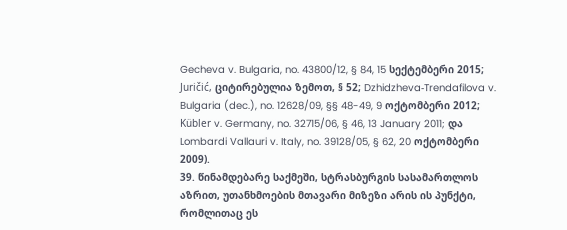Gecheva v. Bulgaria, no. 43800/12, § 84, 15 სექტემბერი 2015; Juričić, ციტირებულია ზემოთ, § 52; Dzhidzheva‑Trendafilova v. Bulgaria (dec.), no. 12628/09, §§ 48-49, 9 ოქტომბერი 2012; Kübler v. Germany, no. 32715/06, § 46, 13 January 2011; და Lombardi Vallauri v. Italy, no. 39128/05, § 62, 20 ოქტომბერი 2009).
39. წინამდებარე საქმეში, სტრასბურგის სასამართლოს აზრით, უთანხმოების მთავარი მიზეზი არის ის პუნქტი, რომლითაც ეს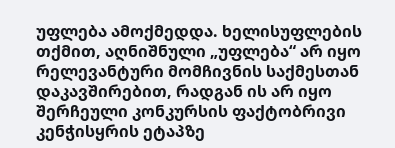უფლება ამოქმედდა. ხელისუფლების თქმით, აღნიშნული „უფლება“ არ იყო რელევანტური მომჩივნის საქმესთან დაკავშირებით, რადგან ის არ იყო შერჩეული კონკურსის ფაქტობრივი კენჭისყრის ეტაპზე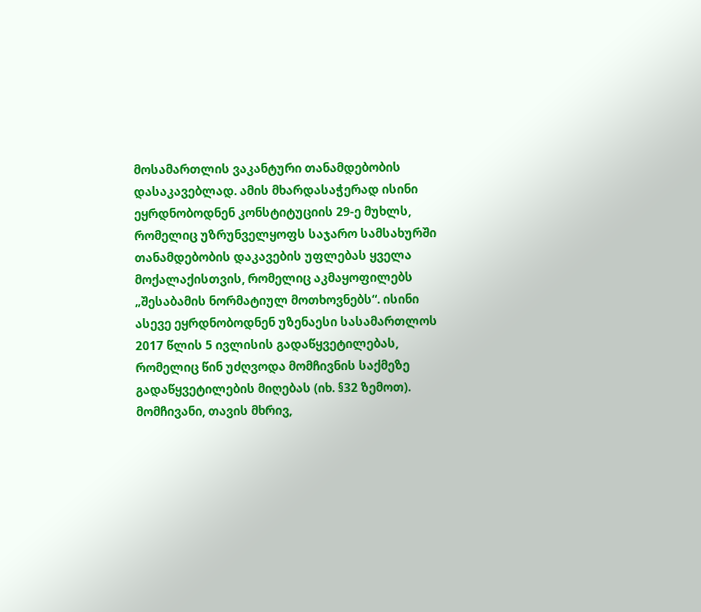მოსამართლის ვაკანტური თანამდებობის დასაკავებლად. ამის მხარდასაჭერად ისინი ეყრდნობოდნენ კონსტიტუციის 29-ე მუხლს, რომელიც უზრუნველყოფს საჯარო სამსახურში თანამდებობის დაკავების უფლებას ყველა მოქალაქისთვის, რომელიც აკმაყოფილებს „შესაბამის ნორმატიულ მოთხოვნებს“. ისინი ასევე ეყრდნობოდნენ უზენაესი სასამართლოს 2017 წლის 5 ივლისის გადაწყვეტილებას, რომელიც წინ უძღვოდა მომჩივნის საქმეზე გადაწყვეტილების მიღებას (იხ. §32 ზემოთ). მომჩივანი, თავის მხრივ,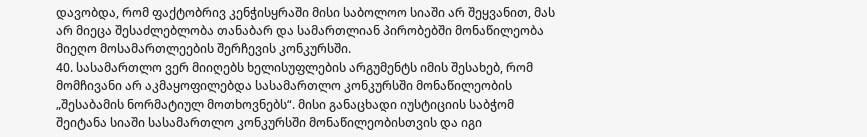დავობდა, რომ ფაქტობრივ კენჭისყრაში მისი საბოლოო სიაში არ შეყვანით, მას არ მიეცა შესაძლებლობა თანაბარ და სამართლიან პირობებში მონაწილეობა მიეღო მოსამართლეების შერჩევის კონკურსში.
40. სასამართლო ვერ მიიღებს ხელისუფლების არგუმენტს იმის შესახებ, რომ მომჩივანი არ აკმაყოფილებდა სასამართლო კონკურსში მონაწილეობის „შესაბამის ნორმატიულ მოთხოვნებს“. მისი განაცხადი იუსტიციის საბჭომ შეიტანა სიაში სასამართლო კონკურსში მონაწილეობისთვის და იგი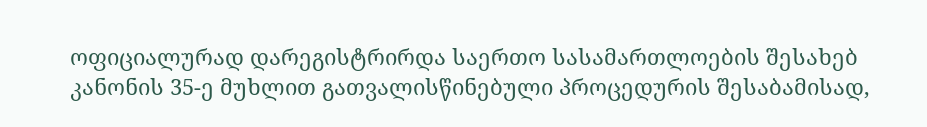ოფიციალურად დარეგისტრირდა საერთო სასამართლოების შესახებ კანონის 35-ე მუხლით გათვალისწინებული პროცედურის შესაბამისად,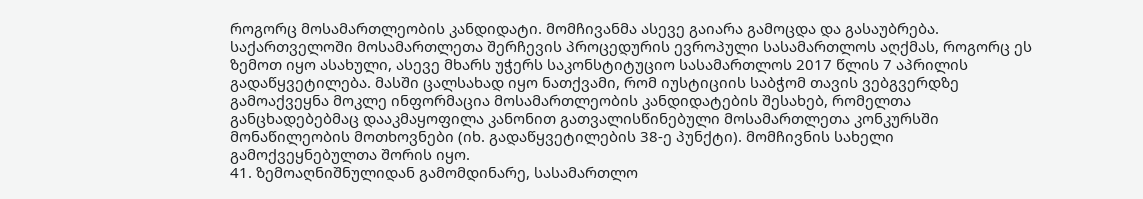როგორც მოსამართლეობის კანდიდატი. მომჩივანმა ასევე გაიარა გამოცდა და გასაუბრება. საქართველოში მოსამართლეთა შერჩევის პროცედურის ევროპული სასამართლოს აღქმას, როგორც ეს ზემოთ იყო ასახული, ასევე მხარს უჭერს საკონსტიტუციო სასამართლოს 2017 წლის 7 აპრილის გადაწყვეტილება. მასში ცალსახად იყო ნათქვამი, რომ იუსტიციის საბჭომ თავის ვებგვერდზე გამოაქვეყნა მოკლე ინფორმაცია მოსამართლეობის კანდიდატების შესახებ, რომელთა განცხადებებმაც დააკმაყოფილა კანონით გათვალისწინებული მოსამართლეთა კონკურსში მონაწილეობის მოთხოვნები (იხ. გადაწყვეტილების 38-ე პუნქტი). მომჩივნის სახელი გამოქვეყნებულთა შორის იყო.
41. ზემოაღნიშნულიდან გამომდინარე, სასამართლო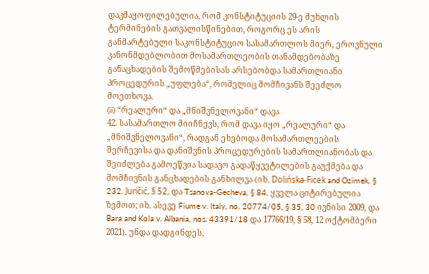დაკმაყოფილებულია, რომ კონსტიტუციის 29-ე მუხლის ტერმინების გათვალისწინებით, როგორც ეს არის განმარტებული საკონსტიტუციო სასამართლოს მიერ, ეროვნული კანონმდებლობით მოსამართლეობის თანამდებობაზე განაცხადების შემოწმებისას არსებობდა სამართლიანი პროცედურის „უფლება“, რომელიც მომჩივანს შეეძლო მოეთხოვა.
(ii) “რეალური“ და „მნიშვნელოვანი“ დავა
42. სასამართლო მიიჩნევს, რომ დავა იყო „რეალური“ და „მნიშვნელოვანი“, რადგან ეხებოდა მოსამართლეების შერჩევისა და დანიშვნის პროცედურების სამართლიანობას და შეიძლება გამოეწვია სადავო გადაწყვეტილების გაუქმება და მომჩივნის განცხადების განხილვა (იხ. Dolińska-Ficek and Ozimek, § 232, Juričić, § 52, და Tsanova-Gecheva, § 84, ყველა ციტირებულია ზემოთ; იხ. ასევე Fiume v. Italy, no. 20774/05, § 35, 30 ივნისი 2009, და Bara and Kola v. Albania, nos. 43391/18 და 17766/19, § 58, 12 ოქტომბერი 2021). უნდა დადგინდეს,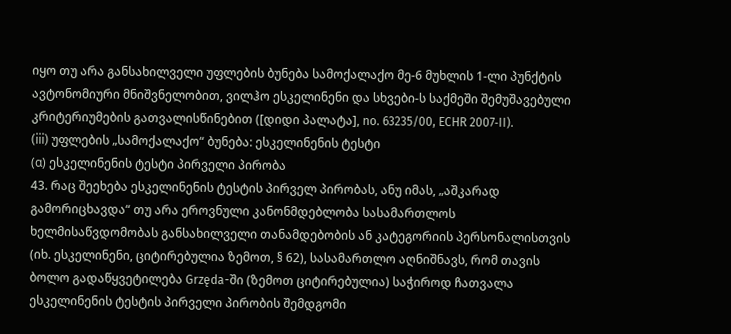იყო თუ არა განსახილველი უფლების ბუნება სამოქალაქო მე-6 მუხლის 1-ლი პუნქტის ავტონომიური მნიშვნელობით, ვილჰო ესკელინენი და სხვები-ს საქმეში შემუშავებული კრიტერიუმების გათვალისწინებით ([დიდი პალატა], no. 63235/00, ECHR 2007‑II).
(iii) უფლების „სამოქალაქო“ ბუნება: ესკელინენის ტესტი
(α) ესკელინენის ტესტი პირველი პირობა
43. რაც შეეხება ესკელინენის ტესტის პირველ პირობას, ანუ იმას, „აშკარად გამორიცხავდა“ თუ არა ეროვნული კანონმდებლობა სასამართლოს ხელმისაწვდომობას განსახილველი თანამდებობის ან კატეგორიის პერსონალისთვის (იხ. ესკელინენი, ციტირებულია ზემოთ, § 62), სასამართლო აღნიშნავს, რომ თავის ბოლო გადაწყვეტილება Grzęda-ში (ზემოთ ციტირებულია) საჭიროდ ჩათვალა ესკელინენის ტესტის პირველი პირობის შემდგომი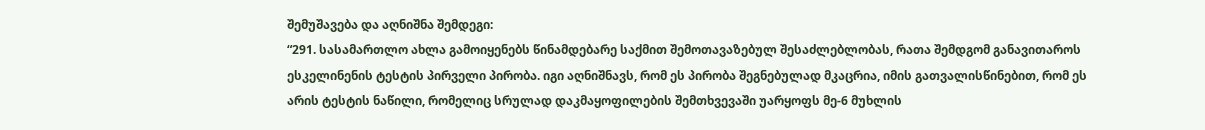შემუშავება და აღნიშნა შემდეგი:
“291. სასამართლო ახლა გამოიყენებს წინამდებარე საქმით შემოთავაზებულ შესაძლებლობას, რათა შემდგომ განავითაროს ესკელინენის ტესტის პირველი პირობა. იგი აღნიშნავს, რომ ეს პირობა შეგნებულად მკაცრია, იმის გათვალისწინებით, რომ ეს არის ტესტის ნაწილი, რომელიც სრულად დაკმაყოფილების შემთხვევაში უარყოფს მე-6 მუხლის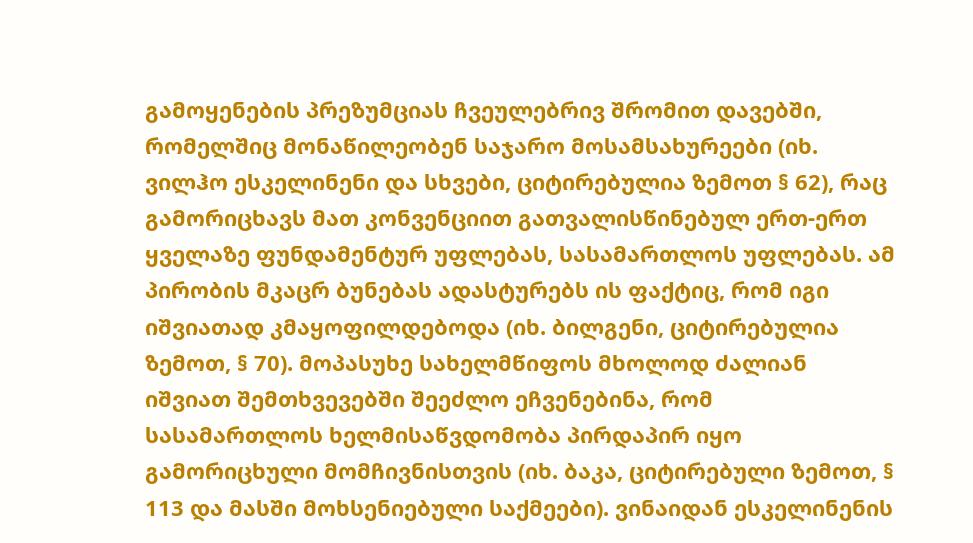გამოყენების პრეზუმციას ჩვეულებრივ შრომით დავებში, რომელშიც მონაწილეობენ საჯარო მოსამსახურეები (იხ. ვილჰო ესკელინენი და სხვები, ციტირებულია ზემოთ § 62), რაც გამორიცხავს მათ კონვენციით გათვალისწინებულ ერთ-ერთ ყველაზე ფუნდამენტურ უფლებას, სასამართლოს უფლებას. ამ პირობის მკაცრ ბუნებას ადასტურებს ის ფაქტიც, რომ იგი იშვიათად კმაყოფილდებოდა (იხ. ბილგენი, ციტირებულია ზემოთ, § 70). მოპასუხე სახელმწიფოს მხოლოდ ძალიან იშვიათ შემთხვევებში შეეძლო ეჩვენებინა, რომ სასამართლოს ხელმისაწვდომობა პირდაპირ იყო გამორიცხული მომჩივნისთვის (იხ. ბაკა, ციტირებული ზემოთ, § 113 და მასში მოხსენიებული საქმეები). ვინაიდან ესკელინენის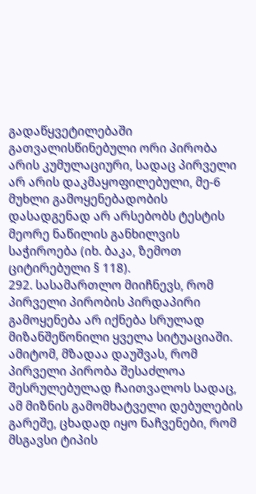გადაწყვეტილებაში გათვალისწინებული ორი პირობა არის კუმულაციური, სადაც პირველი არ არის დაკმაყოფილებული, მე-6 მუხლი გამოყენებადობის დასადგენად არ არსებობს ტესტის მეორე ნაწილის განხილვის საჭიროება (იხ. ბაკა, ზემოთ ციტირებული § 118).
292. სასამართლო მიიჩნევს, რომ პირველი პირობის პირდაპირი გამოყენება არ იქნება სრულად მიზანშეწონილი ყველა სიტუაციაში. ამიტომ, მზადაა დაუშვას, რომ პირველი პირობა შესაძლოა შესრულებულად ჩაითვალოს სადაც, ამ მიზნის გამომხატველი დებულების გარეშე, ცხადად იყო ნაჩვენები, რომ მსგავსი ტიპის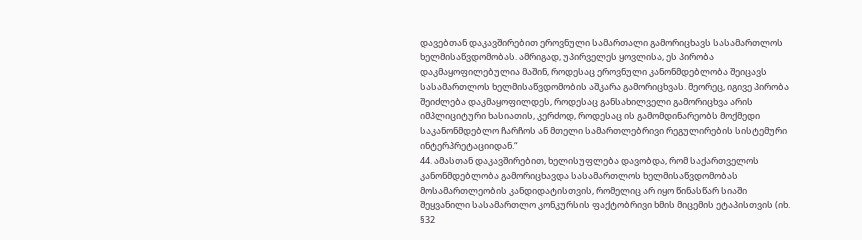დავებთან დაკავშირებით ეროვნული სამართალი გამორიცხავს სასამართლოს ხელმისაწვდომობას. ამრიგად, უპირველეს ყოვლისა, ეს პირობა დაკმაყოფილებულია მაშინ, როდესაც ეროვნული კანონმდებლობა შეიცავს სასამართლოს ხელმისაწვდომობის აშკარა გამორიცხვას. მეორეც, იგივე პირობა შეიძლება დაკმაყოფილდეს, როდესაც განსახილველი გამორიცხვა არის იმპლიციტური ხასიათის, კერძოდ, როდესაც ის გამომდინარეობს მოქმედი საკანონმდებლო ჩარჩოს ან მთელი სამართლებრივი რეგულირების სისტემური ინტერპრეტაციიდან.“
44. ამასთან დაკავშირებით, ხელისუფლება დავობდა, რომ საქართველოს კანონმდებლობა გამორიცხავდა სასამართლოს ხელმისაწვდომობას მოსამართლეობის კანდიდატისთვის, რომელიც არ იყო წინასწარ სიაში შეყვანილი სასამართლო კონკურსის ფაქტობრივი ხმის მიცემის ეტაპისთვის (იხ. §32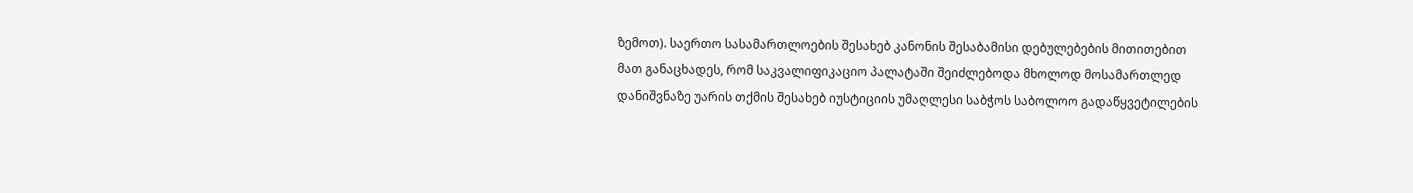ზემოთ). საერთო სასამართლოების შესახებ კანონის შესაბამისი დებულებების მითითებით მათ განაცხადეს, რომ საკვალიფიკაციო პალატაში შეიძლებოდა მხოლოდ მოსამართლედ დანიშვნაზე უარის თქმის შესახებ იუსტიციის უმაღლესი საბჭოს საბოლოო გადაწყვეტილების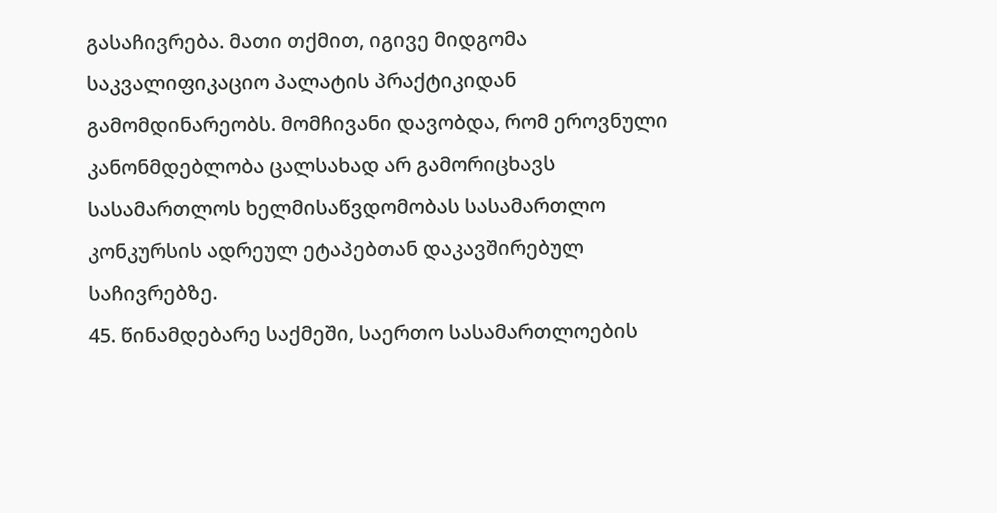გასაჩივრება. მათი თქმით, იგივე მიდგომა საკვალიფიკაციო პალატის პრაქტიკიდან გამომდინარეობს. მომჩივანი დავობდა, რომ ეროვნული კანონმდებლობა ცალსახად არ გამორიცხავს სასამართლოს ხელმისაწვდომობას სასამართლო კონკურსის ადრეულ ეტაპებთან დაკავშირებულ საჩივრებზე.
45. წინამდებარე საქმეში, საერთო სასამართლოების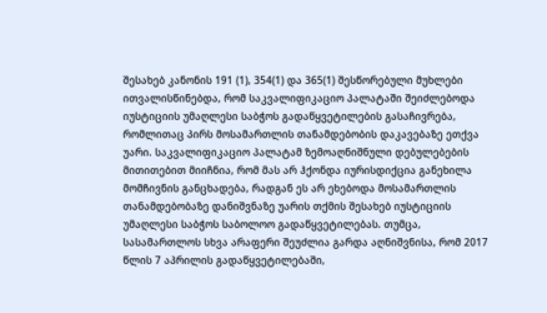შესახებ კანონის 191 (1), 354(1) და 365(1) შესწორებული მუხლები ითვალისწინებდა, რომ საკვალიფიკაციო პალატაში შეიძლებოდა იუსტიციის უმაღლესი საბჭოს გადაწყვეტილების გასაჩივრება, რომლითაც პირს მოსამართლის თანამდებობის დაკავებაზე ეთქვა უარი. საკვალიფიკაციო პალატამ ზემოაღნიშნული დებულებების მითითებით მიიჩნია, რომ მას არ ჰქონდა იურისდიქცია განეხილა მომჩივნის განცხადება, რადგან ეს არ ეხებოდა მოსამართლის თანამდებობაზე დანიშვნაზე უარის თქმის შესახებ იუსტიციის უმაღლესი საბჭოს საბოლოო გადაწყვეტილებას. თუმცა, სასამართლოს სხვა არაფერი შეუძლია გარდა აღნიშვნისა, რომ 2017 წლის 7 აპრილის გადაწყვეტილებაში,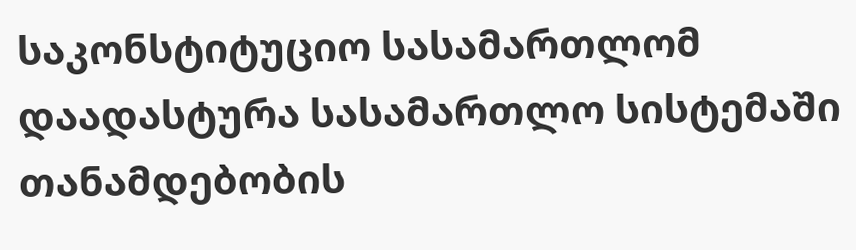საკონსტიტუციო სასამართლომ დაადასტურა სასამართლო სისტემაში თანამდებობის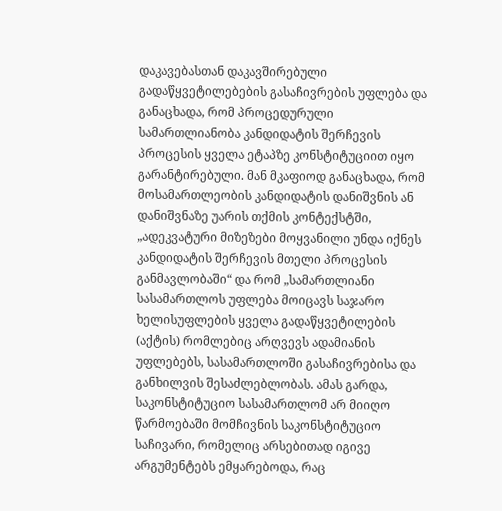დაკავებასთან დაკავშირებული გადაწყვეტილებების გასაჩივრების უფლება და განაცხადა, რომ პროცედურული სამართლიანობა კანდიდატის შერჩევის პროცესის ყველა ეტაპზე კონსტიტუციით იყო გარანტირებული. მან მკაფიოდ განაცხადა, რომ მოსამართლეობის კანდიდატის დანიშვნის ან დანიშვნაზე უარის თქმის კონტექსტში, „ადეკვატური მიზეზები მოყვანილი უნდა იქნეს კანდიდატის შერჩევის მთელი პროცესის განმავლობაში“ და რომ „სამართლიანი სასამართლოს უფლება მოიცავს საჯარო ხელისუფლების ყველა გადაწყვეტილების (აქტის) რომლებიც არღვევს ადამიანის უფლებებს, სასამართლოში გასაჩივრებისა და განხილვის შესაძლებლობას. ამას გარდა, საკონსტიტუციო სასამართლომ არ მიიღო წარმოებაში მომჩივნის საკონსტიტუციო საჩივარი, რომელიც არსებითად იგივე არგუმენტებს ემყარებოდა, რაც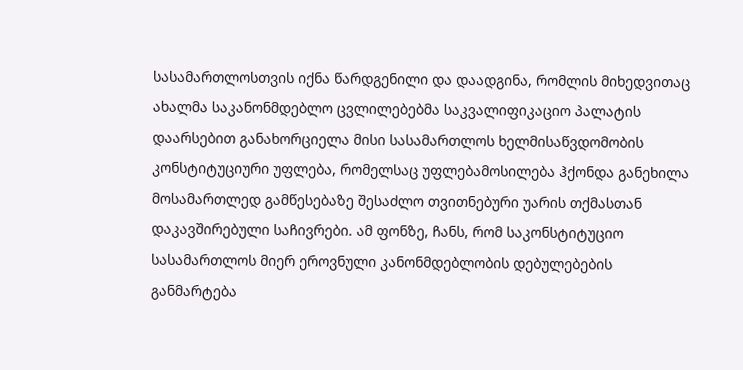სასამართლოსთვის იქნა წარდგენილი და დაადგინა, რომლის მიხედვითაც ახალმა საკანონმდებლო ცვლილებებმა საკვალიფიკაციო პალატის დაარსებით განახორციელა მისი სასამართლოს ხელმისაწვდომობის კონსტიტუციური უფლება, რომელსაც უფლებამოსილება ჰქონდა განეხილა მოსამართლედ გამწესებაზე შესაძლო თვითნებური უარის თქმასთან დაკავშირებული საჩივრები. ამ ფონზე, ჩანს, რომ საკონსტიტუციო სასამართლოს მიერ ეროვნული კანონმდებლობის დებულებების განმარტება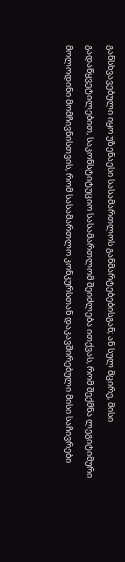განსხვავებული იყო უზენაესი სასამართლოს განმარტებებისგან; ან სულ მცირე, მისი გადაწყვეტილებით, საკონსტიტუციო სასამართლომ შეიძლება ითქვას, რომ შექმნა ლეგიტიმური მოლოდინი მომჩივნისთვის, რომ სასამართლო კონკურსთან დაკავშირებული მისი საჩივრები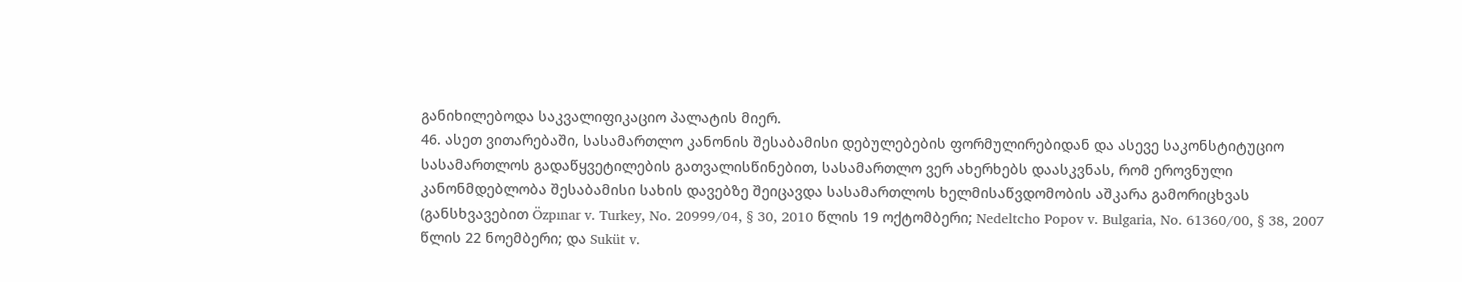განიხილებოდა საკვალიფიკაციო პალატის მიერ.
46. ასეთ ვითარებაში, სასამართლო კანონის შესაბამისი დებულებების ფორმულირებიდან და ასევე საკონსტიტუციო სასამართლოს გადაწყვეტილების გათვალისწინებით, სასამართლო ვერ ახერხებს დაასკვნას, რომ ეროვნული კანონმდებლობა შესაბამისი სახის დავებზე შეიცავდა სასამართლოს ხელმისაწვდომობის აშკარა გამორიცხვას (განსხვავებით Özpınar v. Turkey, No. 20999/04, § 30, 2010 წლის 19 ოქტომბერი; Nedeltcho Popov v. Bulgaria, No. 61360/00, § 38, 2007 წლის 22 ნოემბერი; და Suküt v.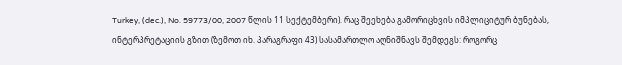Turkey, (dec.), No. 59773/00, 2007 წლის 11 სექტემბერი). რაც შეეხება გამორიცხვის იმპლიციტურ ბუნებას, ინტერპრეტაციის გზით (ზემოთ იხ. პარაგრაფი 43) სასამართლო აღნიშნავს შემდეგს: როგორც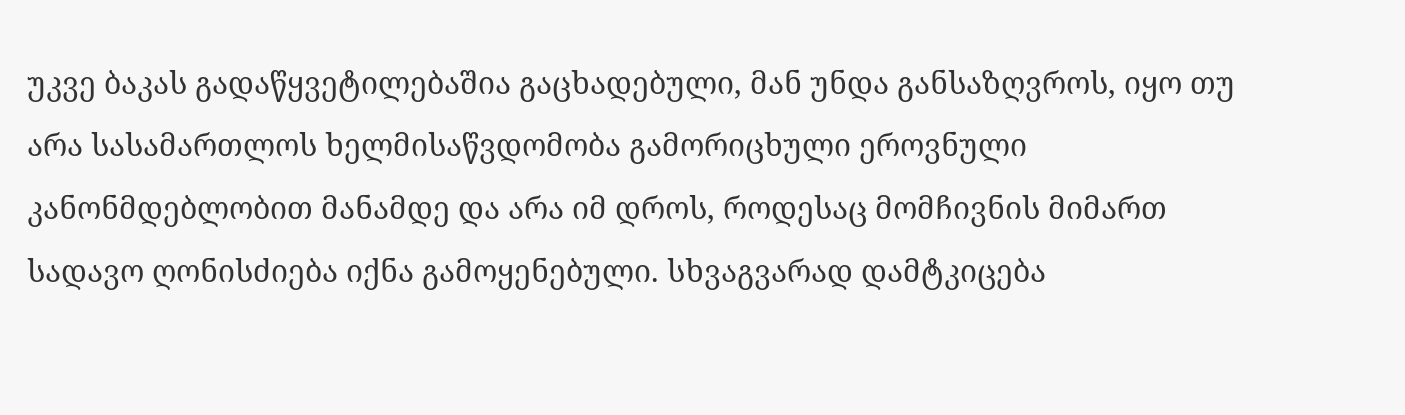უკვე ბაკას გადაწყვეტილებაშია გაცხადებული, მან უნდა განსაზღვროს, იყო თუ არა სასამართლოს ხელმისაწვდომობა გამორიცხული ეროვნული კანონმდებლობით მანამდე და არა იმ დროს, როდესაც მომჩივნის მიმართ სადავო ღონისძიება იქნა გამოყენებული. სხვაგვარად დამტკიცება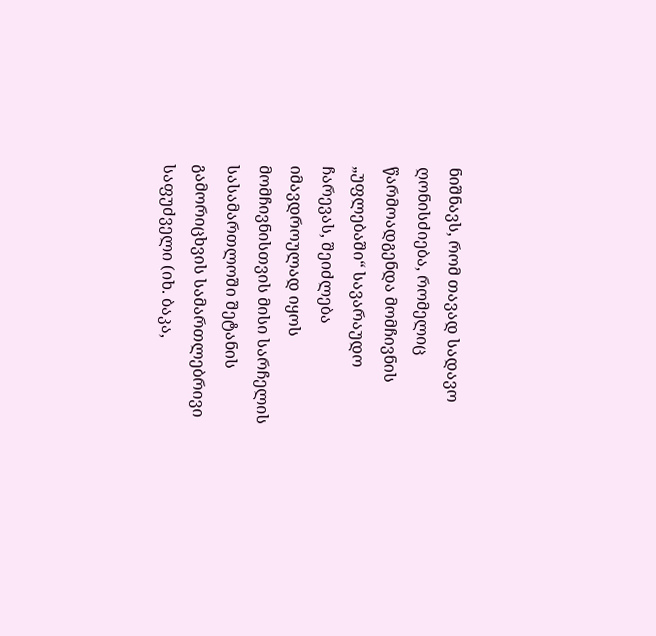ნიშნავს, რომ თავად სადავო ღონისძიება, რომელიც წარმოადგენდა მომჩივნის „უფლებაში“ სავარაუდო ჩარევას, შეიძლება იმავდროულად იყოს მომჩივნისთვის მისი სარჩელის სასამართლოში შეტანის გამორიცხვის სამართლებრივი საფუძველი (იხ. ბაკა,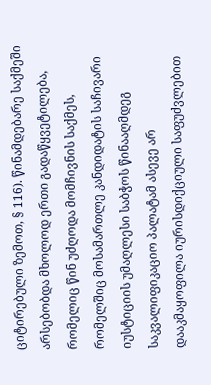ციტირებული ზემოთ, § 116). წინამდებარე საქმეში არსებობდა მხოლოდ ერთი გადაწყვეტილება, რომელიც წინ უძღოდა მომჩივნის საქმეს, რომელშიც მოსამართლე კანდიდატის საჩივარი იუსტიციის უმაღლესი საბჭოს წინააღმდეგ საკვალიფიკაციო პალატამ ასევე არ დააკმაყოფილა იურისდიქციული საფუძვლებით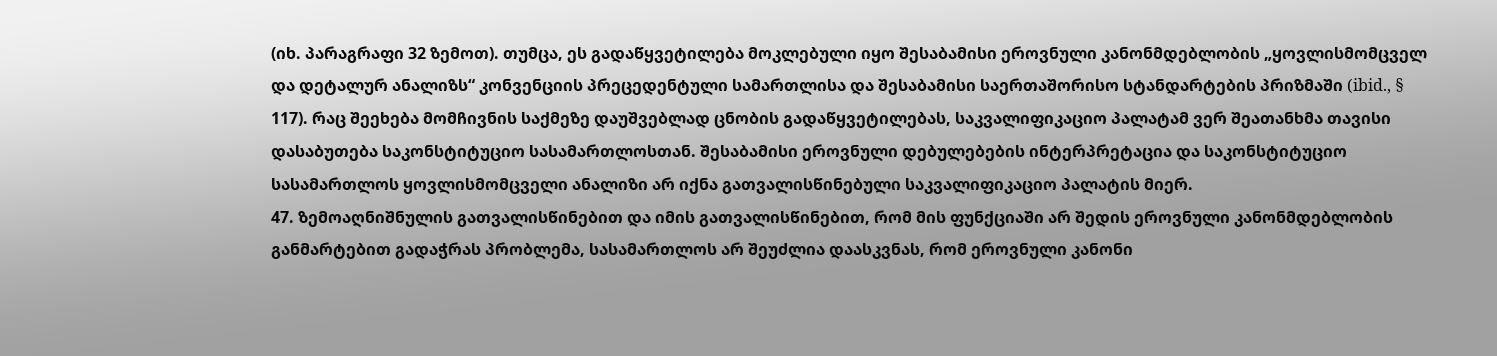(იხ. პარაგრაფი 32 ზემოთ). თუმცა, ეს გადაწყვეტილება მოკლებული იყო შესაბამისი ეროვნული კანონმდებლობის „ყოვლისმომცველ და დეტალურ ანალიზს“ კონვენციის პრეცედენტული სამართლისა და შესაბამისი საერთაშორისო სტანდარტების პრიზმაში (ibid., § 117). რაც შეეხება მომჩივნის საქმეზე დაუშვებლად ცნობის გადაწყვეტილებას, საკვალიფიკაციო პალატამ ვერ შეათანხმა თავისი დასაბუთება საკონსტიტუციო სასამართლოსთან. შესაბამისი ეროვნული დებულებების ინტერპრეტაცია და საკონსტიტუციო სასამართლოს ყოვლისმომცველი ანალიზი არ იქნა გათვალისწინებული საკვალიფიკაციო პალატის მიერ.
47. ზემოაღნიშნულის გათვალისწინებით და იმის გათვალისწინებით, რომ მის ფუნქციაში არ შედის ეროვნული კანონმდებლობის განმარტებით გადაჭრას პრობლემა, სასამართლოს არ შეუძლია დაასკვნას, რომ ეროვნული კანონი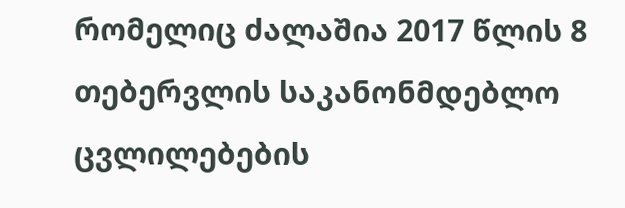რომელიც ძალაშია 2017 წლის 8 თებერვლის საკანონმდებლო ცვლილებების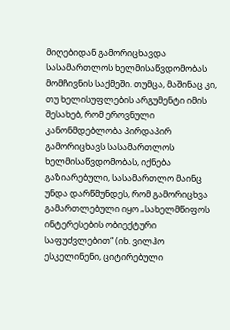მიღებიდან გამორიცხავდა სასამართლოს ხელმისაწვდომობას მომჩივნის საქმეში. თუმცა, მაშინაც კი, თუ ხელისუფლების არგუმენტი იმის შესახებ, რომ ეროვნული კანონმდებლობა პირდაპირ გამორიცხავს სასამართლოს ხელმისაწვდომობას, იქნება გაზიარებული, სასამართლო მაინც უნდა დარწმუნდეს, რომ გამორიცხვა გამართლებული იყო „სახელმწიფოს ინტერესების ობიექტური საფუძვლებით“ (იხ. ვილჰო ესკელინენი, ციტირებული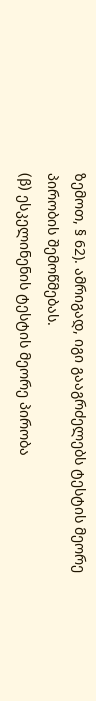ზემოთ, § 62). ამრიგად, იგი გააგრძელებს ტესტის მეორე პირობის შემოწმებას.
(β) ესკელინენის ტესტის მეორე პირობა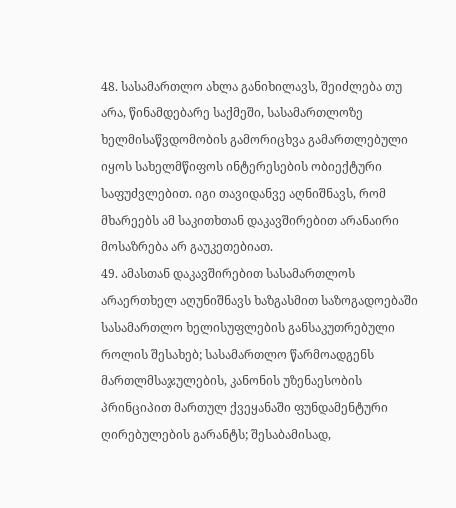48. სასამართლო ახლა განიხილავს, შეიძლება თუ არა, წინამდებარე საქმეში, სასამართლოზე ხელმისაწვდომობის გამორიცხვა გამართლებული იყოს სახელმწიფოს ინტერესების ობიექტური საფუძვლებით. იგი თავიდანვე აღნიშნავს, რომ მხარეებს ამ საკითხთან დაკავშირებით არანაირი მოსაზრება არ გაუკეთებიათ.
49. ამასთან დაკავშირებით სასამართლოს არაერთხელ აღუნიშნავს ხაზგასმით საზოგადოებაში სასამართლო ხელისუფლების განსაკუთრებული როლის შესახებ; სასამართლო წარმოადგენს მართლმსაჯულების, კანონის უზენაესობის პრინციპით მართულ ქვეყანაში ფუნდამენტური ღირებულების გარანტს; შესაბამისად,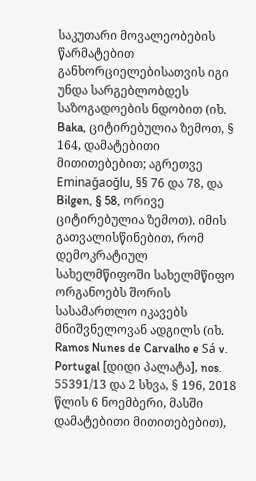საკუთარი მოვალეობების წარმატებით განხორციელებისათვის იგი უნდა სარგებლობდეს საზოგადოების ნდობით (იხ. Baka, ციტირებულია ზემოთ, § 164, დამატებითი მითითებებით; აგრეთვე Eminağaoğlu, §§ 76 და 78, და Bilgen, § 58, ორივე ციტირებულია ზემოთ). იმის გათვალისწინებით, რომ დემოკრატიულ სახელმწიფოში სახელმწიფო ორგანოებს შორის სასამართლო იკავებს მნიშვნელოვან ადგილს (იხ. Ramos Nunes de Carvalho e Sá v. Portugal [დიდი პალატა], nos. 55391/13 და 2 სხვა, § 196, 2018 წლის 6 ნოემბერი, მასში დამატებითი მითითებებით),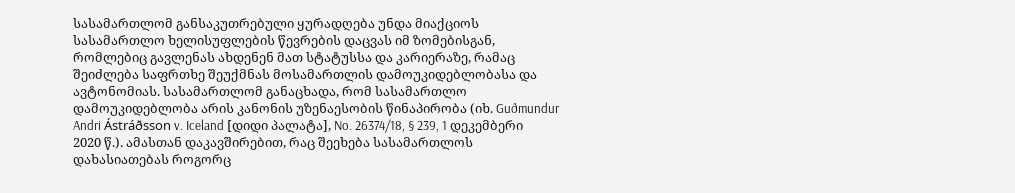სასამართლომ განსაკუთრებული ყურადღება უნდა მიაქციოს სასამართლო ხელისუფლების წევრების დაცვას იმ ზომებისგან, რომლებიც გავლენას ახდენენ მათ სტატუსსა და კარიერაზე, რამაც შეიძლება საფრთხე შეუქმნას მოსამართლის დამოუკიდებლობასა და ავტონომიას. სასამართლომ განაცხადა, რომ სასამართლო დამოუკიდებლობა არის კანონის უზენაესობის წინაპირობა (იხ. Guðmundur Andri Ástráðsson v. Iceland [დიდი პალატა], No. 26374/18, § 239, 1 დეკემბერი 2020 წ.). ამასთან დაკავშირებით, რაც შეეხება სასამართლოს დახასიათებას როგორც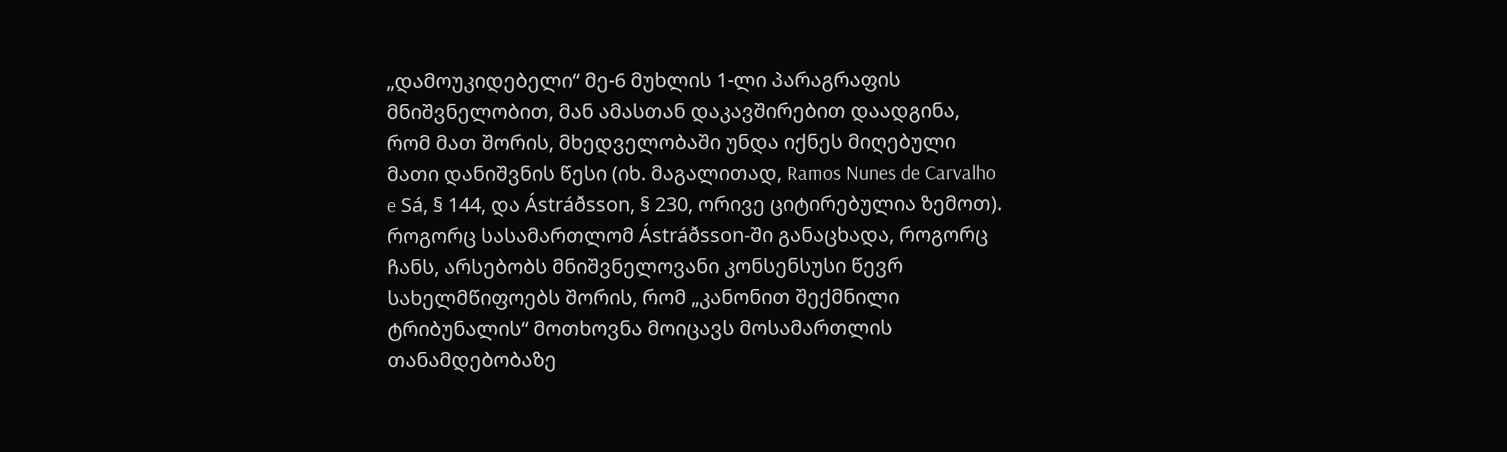„დამოუკიდებელი“ მე-6 მუხლის 1-ლი პარაგრაფის მნიშვნელობით, მან ამასთან დაკავშირებით დაადგინა, რომ მათ შორის, მხედველობაში უნდა იქნეს მიღებული მათი დანიშვნის წესი (იხ. მაგალითად, Ramos Nunes de Carvalho e Sá, § 144, და Ástráðsson, § 230, ორივე ციტირებულია ზემოთ). როგორც სასამართლომ Ástráðsson-ში განაცხადა, როგორც ჩანს, არსებობს მნიშვნელოვანი კონსენსუსი წევრ სახელმწიფოებს შორის, რომ „კანონით შექმნილი ტრიბუნალის“ მოთხოვნა მოიცავს მოსამართლის თანამდებობაზე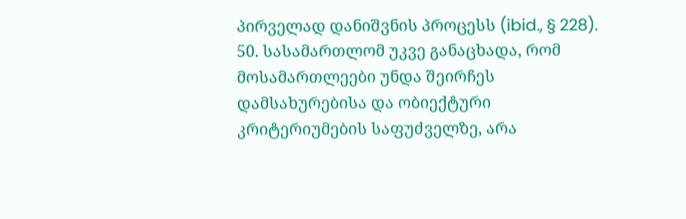პირველად დანიშვნის პროცესს (ibid., § 228).
50. სასამართლომ უკვე განაცხადა, რომ მოსამართლეები უნდა შეირჩეს დამსახურებისა და ობიექტური კრიტერიუმების საფუძველზე, არა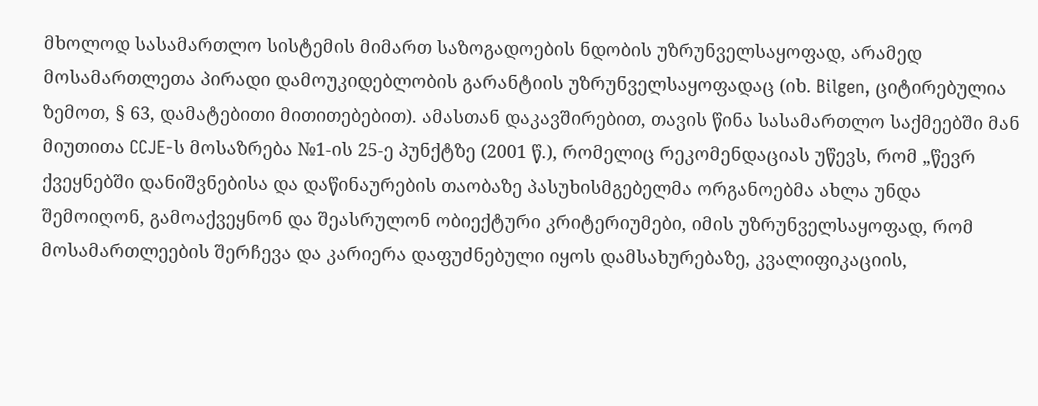მხოლოდ სასამართლო სისტემის მიმართ საზოგადოების ნდობის უზრუნველსაყოფად, არამედ მოსამართლეთა პირადი დამოუკიდებლობის გარანტიის უზრუნველსაყოფადაც (იხ. Bilgen, ციტირებულია ზემოთ, § 63, დამატებითი მითითებებით). ამასთან დაკავშირებით, თავის წინა სასამართლო საქმეებში მან მიუთითა CCJE-ს მოსაზრება №1-ის 25-ე პუნქტზე (2001 წ.), რომელიც რეკომენდაციას უწევს, რომ „წევრ ქვეყნებში დანიშვნებისა და დაწინაურების თაობაზე პასუხისმგებელმა ორგანოებმა ახლა უნდა შემოიღონ, გამოაქვეყნონ და შეასრულონ ობიექტური კრიტერიუმები, იმის უზრუნველსაყოფად, რომ მოსამართლეების შერჩევა და კარიერა დაფუძნებული იყოს დამსახურებაზე, კვალიფიკაციის,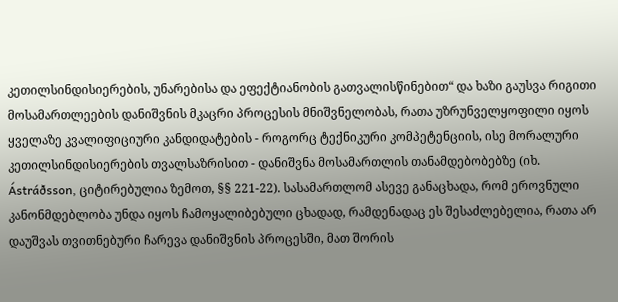კეთილსინდისიერების, უნარებისა და ეფექტიანობის გათვალისწინებით“ და ხაზი გაუსვა რიგითი მოსამართლეების დანიშვნის მკაცრი პროცესის მნიშვნელობას, რათა უზრუნველყოფილი იყოს ყველაზე კვალიფიციური კანდიდატების - როგორც ტექნიკური კომპეტენციის, ისე მორალური კეთილსინდისიერების თვალსაზრისით - დანიშვნა მოსამართლის თანამდებობებზე (იხ. Ástráðsson, ციტირებულია ზემოთ, §§ 221-22). სასამართლომ ასევე განაცხადა, რომ ეროვნული კანონმდებლობა უნდა იყოს ჩამოყალიბებული ცხადად, რამდენადაც ეს შესაძლებელია, რათა არ დაუშვას თვითნებური ჩარევა დანიშვნის პროცესში, მათ შორის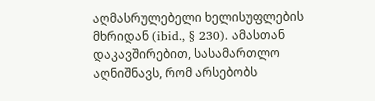აღმასრულებელი ხელისუფლების მხრიდან (ibid., § 230). ამასთან დაკავშირებით, სასამართლო აღნიშნავს, რომ არსებობს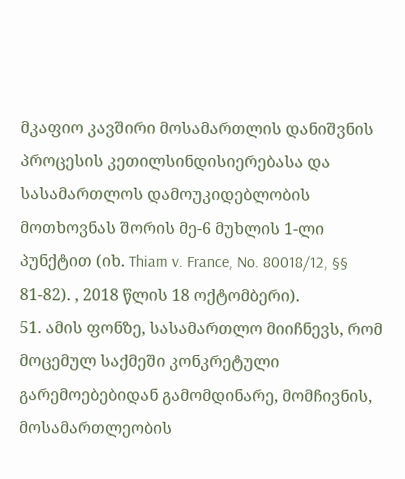მკაფიო კავშირი მოსამართლის დანიშვნის პროცესის კეთილსინდისიერებასა და სასამართლოს დამოუკიდებლობის მოთხოვნას შორის მე-6 მუხლის 1-ლი პუნქტით (იხ. Thiam v. France, No. 80018/12, §§ 81-82). , 2018 წლის 18 ოქტომბერი).
51. ამის ფონზე, სასამართლო მიიჩნევს, რომ მოცემულ საქმეში კონკრეტული გარემოებებიდან გამომდინარე, მომჩივნის, მოსამართლეობის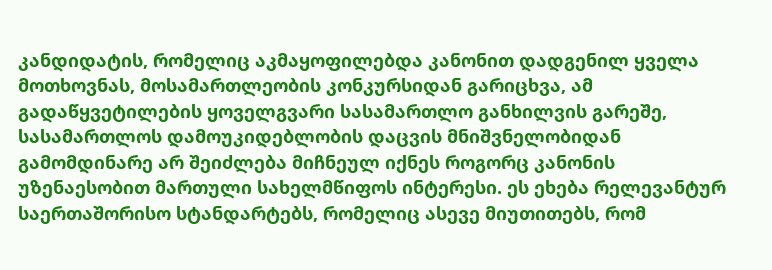კანდიდატის, რომელიც აკმაყოფილებდა კანონით დადგენილ ყველა მოთხოვნას, მოსამართლეობის კონკურსიდან გარიცხვა, ამ გადაწყვეტილების ყოველგვარი სასამართლო განხილვის გარეშე, სასამართლოს დამოუკიდებლობის დაცვის მნიშვნელობიდან გამომდინარე არ შეიძლება მიჩნეულ იქნეს როგორც კანონის უზენაესობით მართული სახელმწიფოს ინტერესი. ეს ეხება რელევანტურ საერთაშორისო სტანდარტებს, რომელიც ასევე მიუთითებს, რომ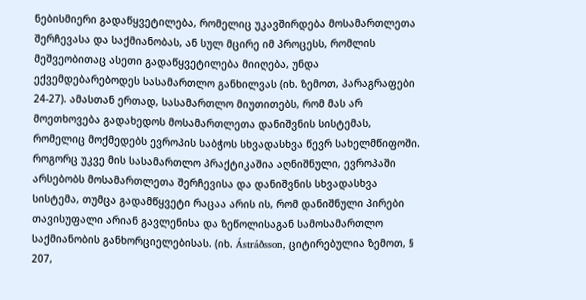ნებისმიერი გადაწყვეტილება, რომელიც უკავშირდება მოსამართლეთა შერჩევასა და საქმიანობას, ან სულ მცირე იმ პროცესს, რომლის მეშვეობითაც ასეთი გადაწყვეტილება მიიღება, უნდა ექვემდებარებოდეს სასამართლო განხილვას (იხ. ზემოთ, პარაგრაფები 24-27). ამასთან ერთად, სასამართლო მიუთითებს, რომ მას არ მოეთხოვება გადახედოს მოსამართლეთა დანიშვნის სისტემას, რომელიც მოქმედებს ევროპის საბჭოს სხვადასხვა წევრ სახელმწიფოში. როგორც უკვე მის სასამართლო პრაქტიკაშია აღნიშნული, ევროპაში არსებობს მოსამართლეთა შერჩევისა და დანიშვნის სხვადასხვა სისტემა, თუმცა გადამწყვეტი რაცაა არის ის, რომ დანიშნული პირები თავისუფალი არიან გავლენისა და ზეწოლისაგან სამოსამართლო საქმიანობის განხორციელებისას. (იხ. Ástráðsson, ციტირებულია ზემოთ, § 207,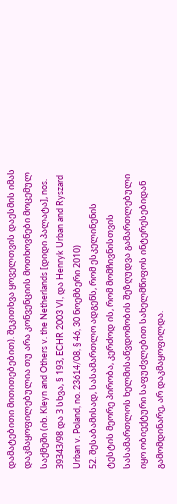დამატებითი მითითებებით). შეკითხვა ყოველთვის დაესმის იმას დაკმაყოფილებულია თუ არა კონვენციის მოთხოვნები მოცემულ საქმეში (იხ. Kleyn and Others v. the Netherlands [დიდი პალატა], nos. 39343/98 და 3 სხვა, § 193, ECHR 2003 VI, და Henryk Urban and Ryszard Urban v. Poland, no. 23614/08, § 46, 30 ნოემბერი 2010)
52. შესაბამისად, სასამართლო ადგენს, რომ ესკელინენის ტესტის მეორე პირობა, კერძოდ ის, რომ მომჩივნისთვის სასამართლოს ხელმისაწვდომობის შეზღუდვა გამართლებული იყო ობიექტური საფუძვლებით სახელმწიფოს ინტერესებიდან გამომდინარე, არ დაკმაყოფილდა.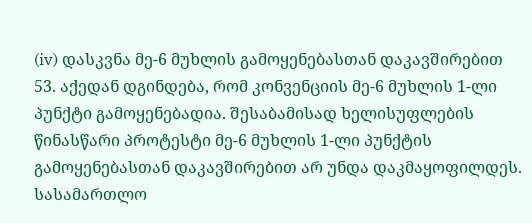(iv) დასკვნა მე-6 მუხლის გამოყენებასთან დაკავშირებით
53. აქედან დგინდება, რომ კონვენციის მე-6 მუხლის 1-ლი პუნქტი გამოყენებადია. შესაბამისად ხელისუფლების წინასწარი პროტესტი მე-6 მუხლის 1-ლი პუნქტის გამოყენებასთან დაკავშირებით არ უნდა დაკმაყოფილდეს. სასამართლო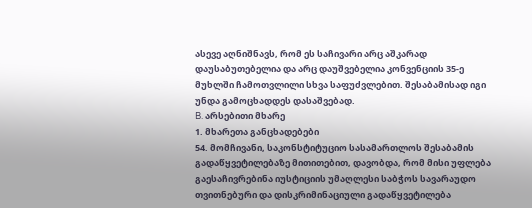ასევე აღნიშნავს, რომ ეს საჩივარი არც აშკარად დაუსაბუთებელია და არც დაუშვებელია კონვენციის 35-ე მუხლში ჩამოთვლილი სხვა საფუძვლებით. შესაბამისად იგი უნდა გამოცხადდეს დასაშვებად.
B. არსებითი მხარე
1. მხარეთა განცხადებები
54. მომჩივანი, საკონსტიტუციო სასამართლოს შესაბამის გადაწყვეტილებაზე მითითებით, დავობდა, რომ მისი უფლება გაესაჩივრებინა იუსტიციის უმაღლესი საბჭოს სავარაუდო თვითნებური და დისკრიმინაციული გადაწყვეტილება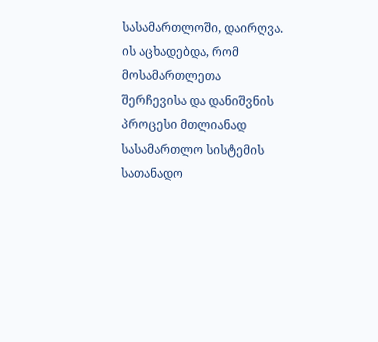სასამართლოში, დაირღვა. ის აცხადებდა, რომ მოსამართლეთა შერჩევისა და დანიშვნის პროცესი მთლიანად სასამართლო სისტემის სათანადო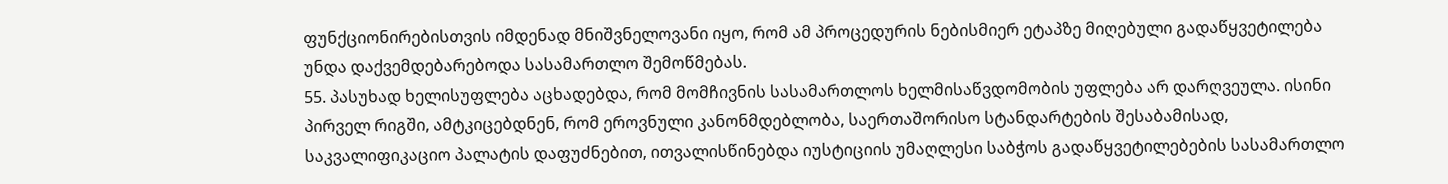ფუნქციონირებისთვის იმდენად მნიშვნელოვანი იყო, რომ ამ პროცედურის ნებისმიერ ეტაპზე მიღებული გადაწყვეტილება უნდა დაქვემდებარებოდა სასამართლო შემოწმებას.
55. პასუხად ხელისუფლება აცხადებდა, რომ მომჩივნის სასამართლოს ხელმისაწვდომობის უფლება არ დარღვეულა. ისინი პირველ რიგში, ამტკიცებდნენ, რომ ეროვნული კანონმდებლობა, საერთაშორისო სტანდარტების შესაბამისად, საკვალიფიკაციო პალატის დაფუძნებით, ითვალისწინებდა იუსტიციის უმაღლესი საბჭოს გადაწყვეტილებების სასამართლო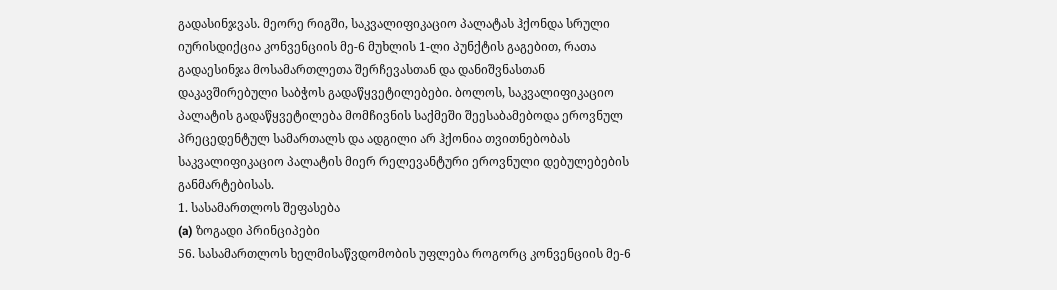გადასინჯვას. მეორე რიგში, საკვალიფიკაციო პალატას ჰქონდა სრული იურისდიქცია კონვენციის მე-6 მუხლის 1-ლი პუნქტის გაგებით, რათა გადაესინჯა მოსამართლეთა შერჩევასთან და დანიშვნასთან დაკავშირებული საბჭოს გადაწყვეტილებები. ბოლოს, საკვალიფიკაციო პალატის გადაწყვეტილება მომჩივნის საქმეში შეესაბამებოდა ეროვნულ პრეცედენტულ სამართალს და ადგილი არ ჰქონია თვითნებობას საკვალიფიკაციო პალატის მიერ რელევანტური ეროვნული დებულებების განმარტებისას.
1. სასამართლოს შეფასება
(a) ზოგადი პრინციპები
56. სასამართლოს ხელმისაწვდომობის უფლება როგორც კონვენციის მე-6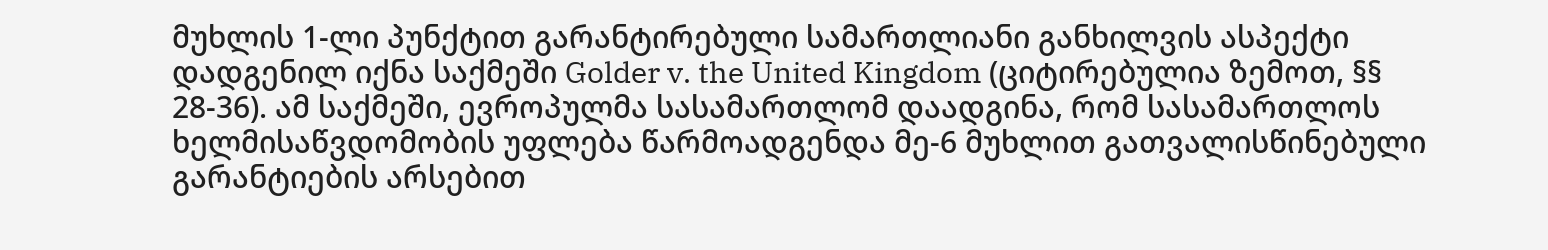მუხლის 1-ლი პუნქტით გარანტირებული სამართლიანი განხილვის ასპექტი დადგენილ იქნა საქმეში Golder v. the United Kingdom (ციტირებულია ზემოთ, §§ 28-36). ამ საქმეში, ევროპულმა სასამართლომ დაადგინა, რომ სასამართლოს ხელმისაწვდომობის უფლება წარმოადგენდა მე-6 მუხლით გათვალისწინებული გარანტიების არსებით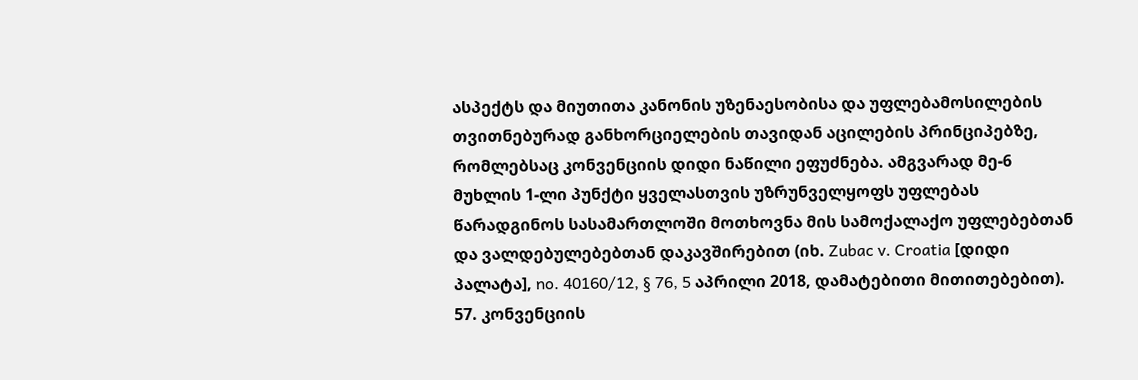ასპექტს და მიუთითა კანონის უზენაესობისა და უფლებამოსილების თვითნებურად განხორციელების თავიდან აცილების პრინციპებზე, რომლებსაც კონვენციის დიდი ნაწილი ეფუძნება. ამგვარად მე-6 მუხლის 1-ლი პუნქტი ყველასთვის უზრუნველყოფს უფლებას წარადგინოს სასამართლოში მოთხოვნა მის სამოქალაქო უფლებებთან და ვალდებულებებთან დაკავშირებით (იხ. Zubac v. Croatia [დიდი პალატა], no. 40160/12, § 76, 5 აპრილი 2018, დამატებითი მითითებებით).
57. კონვენციის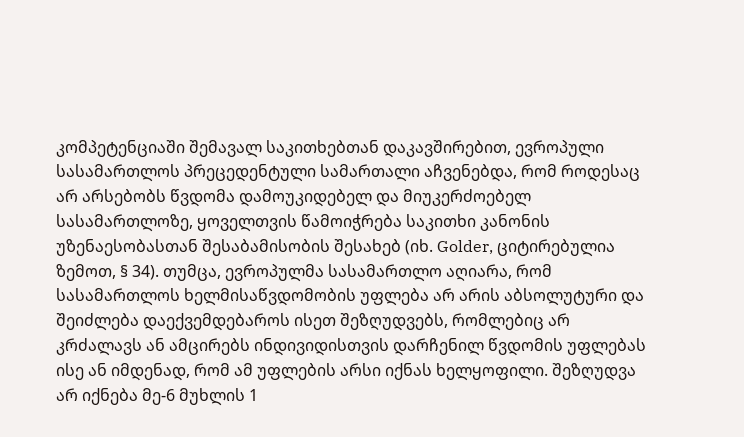კომპეტენციაში შემავალ საკითხებთან დაკავშირებით, ევროპული სასამართლოს პრეცედენტული სამართალი აჩვენებდა, რომ როდესაც არ არსებობს წვდომა დამოუკიდებელ და მიუკერძოებელ სასამართლოზე, ყოველთვის წამოიჭრება საკითხი კანონის უზენაესობასთან შესაბამისობის შესახებ (იხ. Golder, ციტირებულია ზემოთ, § 34). თუმცა, ევროპულმა სასამართლო აღიარა, რომ სასამართლოს ხელმისაწვდომობის უფლება არ არის აბსოლუტური და შეიძლება დაექვემდებაროს ისეთ შეზღუდვებს, რომლებიც არ კრძალავს ან ამცირებს ინდივიდისთვის დარჩენილ წვდომის უფლებას ისე ან იმდენად, რომ ამ უფლების არსი იქნას ხელყოფილი. შეზღუდვა არ იქნება მე-6 მუხლის 1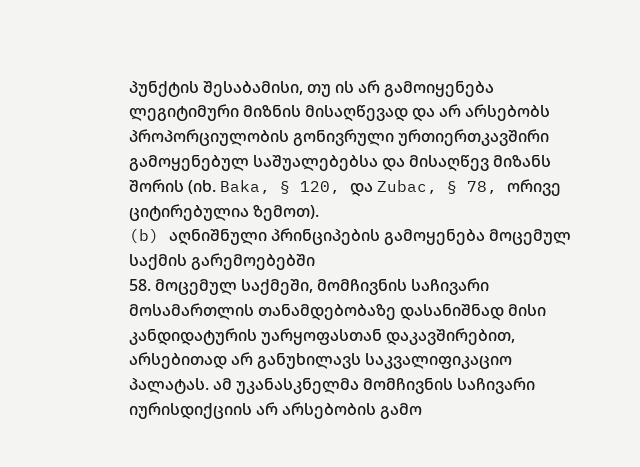პუნქტის შესაბამისი, თუ ის არ გამოიყენება ლეგიტიმური მიზნის მისაღწევად და არ არსებობს პროპორციულობის გონივრული ურთიერთკავშირი გამოყენებულ საშუალებებსა და მისაღწევ მიზანს შორის (იხ. Baka, § 120, და Zubac, § 78, ორივე ციტირებულია ზემოთ).
(b) აღნიშნული პრინციპების გამოყენება მოცემულ საქმის გარემოებებში
58. მოცემულ საქმეში, მომჩივნის საჩივარი მოსამართლის თანამდებობაზე დასანიშნად მისი კანდიდატურის უარყოფასთან დაკავშირებით, არსებითად არ განუხილავს საკვალიფიკაციო პალატას. ამ უკანასკნელმა მომჩივნის საჩივარი იურისდიქციის არ არსებობის გამო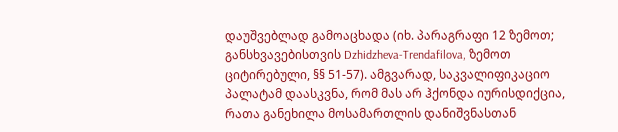დაუშვებლად გამოაცხადა (იხ. პარაგრაფი 12 ზემოთ; განსხვავებისთვის Dzhidzheva-Trendafilova, ზემოთ ციტირებული, §§ 51-57). ამგვარად, საკვალიფიკაციო პალატამ დაასკვნა, რომ მას არ ჰქონდა იურისდიქცია, რათა განეხილა მოსამართლის დანიშვნასთან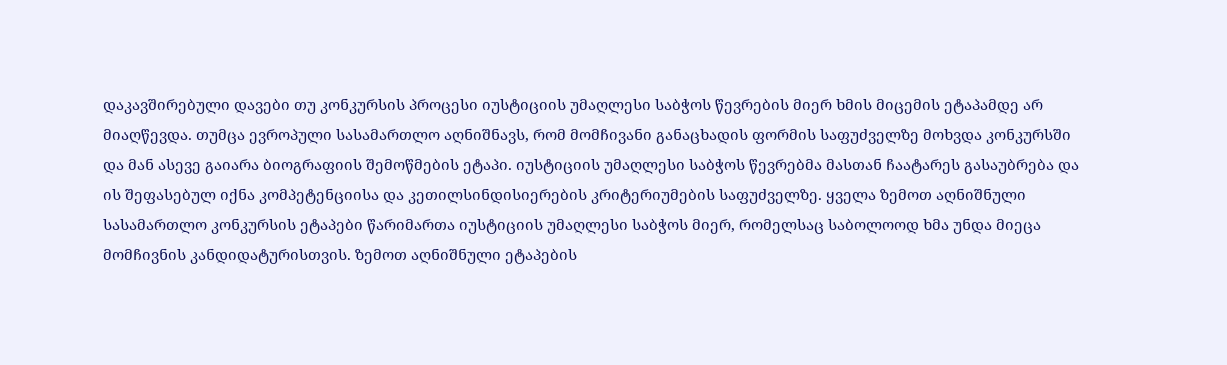დაკავშირებული დავები თუ კონკურსის პროცესი იუსტიციის უმაღლესი საბჭოს წევრების მიერ ხმის მიცემის ეტაპამდე არ მიაღწევდა. თუმცა ევროპული სასამართლო აღნიშნავს, რომ მომჩივანი განაცხადის ფორმის საფუძველზე მოხვდა კონკურსში და მან ასევე გაიარა ბიოგრაფიის შემოწმების ეტაპი. იუსტიციის უმაღლესი საბჭოს წევრებმა მასთან ჩაატარეს გასაუბრება და ის შეფასებულ იქნა კომპეტენციისა და კეთილსინდისიერების კრიტერიუმების საფუძველზე. ყველა ზემოთ აღნიშნული სასამართლო კონკურსის ეტაპები წარიმართა იუსტიციის უმაღლესი საბჭოს მიერ, რომელსაც საბოლოოდ ხმა უნდა მიეცა მომჩივნის კანდიდატურისთვის. ზემოთ აღნიშნული ეტაპების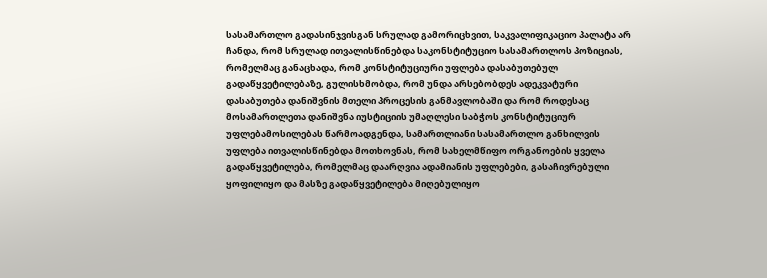სასამართლო გადასინჯვისგან სრულად გამორიცხვით, საკვალიფიკაციო პალატა არ ჩანდა, რომ სრულად ითვალისწინებდა საკონსტიტუციო სასამართლოს პოზიციას, რომელმაც განაცხადა, რომ კონსტიტუციური უფლება დასაბუთებულ გადაწყვეტილებაზე, გულისხმობდა, რომ უნდა არსებობდეს ადეკვატური დასაბუთება დანიშვნის მთელი პროცესის განმავლობაში და რომ როდესაც მოსამართლეთა დანიშვნა იუსტიციის უმაღლესი საბჭოს კონსტიტუციურ უფლებამოსილებას წარმოადგენდა, სამართლიანი სასამართლო განხილვის უფლება ითვალისწინებდა მოთხოვნას, რომ სახელმწიფო ორგანოების ყველა გადაწყვეტილება, რომელმაც დაარღვია ადამიანის უფლებები, გასაჩივრებული ყოფილიყო და მასზე გადაწყვეტილება მიღებულიყო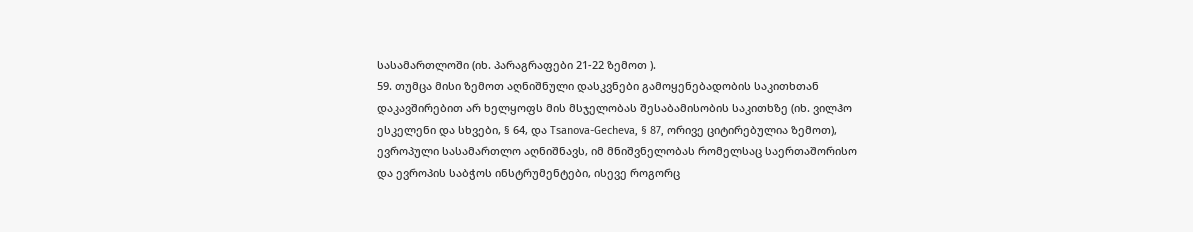სასამართლოში (იხ. პარაგრაფები 21-22 ზემოთ ).
59. თუმცა მისი ზემოთ აღნიშნული დასკვნები გამოყენებადობის საკითხთან დაკავშირებით არ ხელყოფს მის მსჯელობას შესაბამისობის საკითხზე (იხ. ვილჰო ესკელენი და სხვები, § 64, და Tsanova-Gecheva, § 87, ორივე ციტირებულია ზემოთ), ევროპული სასამართლო აღნიშნავს, იმ მნიშვნელობას რომელსაც საერთაშორისო და ევროპის საბჭოს ინსტრუმენტები, ისევე როგორც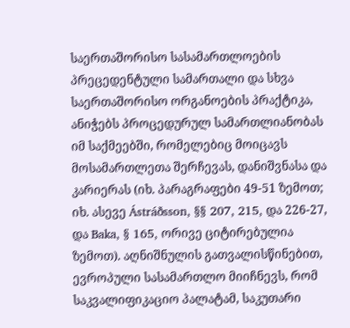საერთაშორისო სასამართლოების პრეცედენტული სამართალი და სხვა საერთაშორისო ორგანოების პრაქტიკა, ანიჭებს პროცედურულ სამართლიანობას იმ საქმეებში, რომელებიც მოიცავს მოსამართლეთა შერჩევას, დანიშვნასა და კარიერას (იხ. პარაგრაფები 49-51 ზემოთ; იხ. ასევე Ástráðsson, §§ 207, 215, და 226-27, და Baka, § 165, ორივე ციტირებულია ზემოთ). აღნიშნულის გათვალისწინებით, ევროპული სასამართლო მიიჩნევს, რომ საკვალიფიკაციო პალატამ, საკუთარი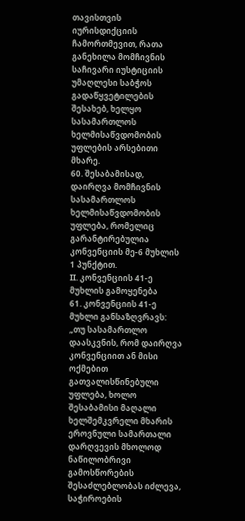თავისთვის იურისდიქციის ჩამორთმევით, რათა განეხილა მომჩივნის საჩივარი იუსტიციის უმაღლესი საბჭოს გადაწყვეტილების შესახებ, ხელყო სასამართლოს ხელმისაწვდომობის უფლების არსებითი მხარე.
60. შესაბამისად, დაირღვა მომჩივნის სასამართლოს ხელმისაწვდომობის უფლება, რომელიც გარანტირებულია კონვენციის მე-6 მუხლის 1 პუნქტით.
II. კონვენციის 41-ე მუხლის გამოყენება
61. კონვენციის 41-ე მუხლი განსაზღვრავს:
„თუ სასამართლო დაასკვნის, რომ დაირღვა კონვენციით ან მისი ოქმებით გათვალისწინებული უფლება, ხოლო შესაბამისი მაღალი ხელშემკვრელი მხარის ეროვნული სამართალი დარღვევის მხოლოდ ნაწილობრივი გამოსწორების შესაძლებლობას იძლევა, საჭიროების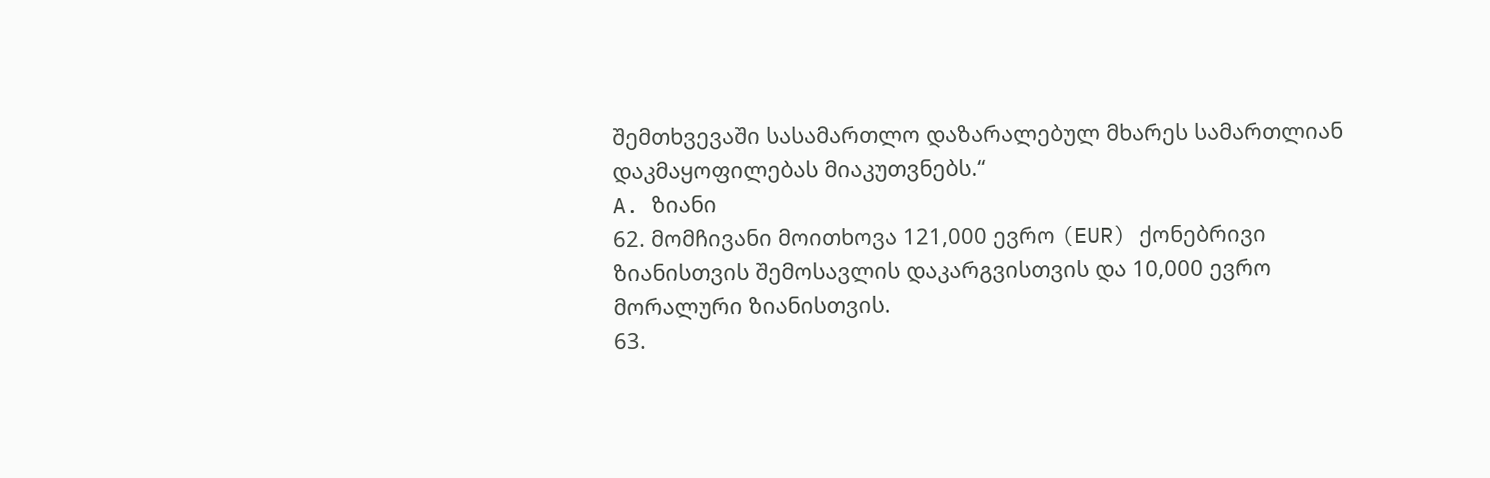შემთხვევაში სასამართლო დაზარალებულ მხარეს სამართლიან დაკმაყოფილებას მიაკუთვნებს.“
A. ზიანი
62. მომჩივანი მოითხოვა 121,000 ევრო (EUR) ქონებრივი ზიანისთვის შემოსავლის დაკარგვისთვის და 10,000 ევრო მორალური ზიანისთვის.
63.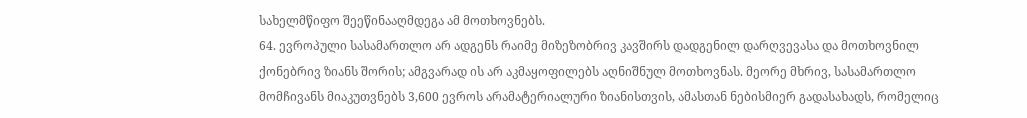სახელმწიფო შეეწინააღმდეგა ამ მოთხოვნებს.
64. ევროპული სასამართლო არ ადგენს რაიმე მიზეზობრივ კავშირს დადგენილ დარღვევასა და მოთხოვნილ ქონებრივ ზიანს შორის; ამგვარად ის არ აკმაყოფილებს აღნიშნულ მოთხოვნას. მეორე მხრივ, სასამართლო მომჩივანს მიაკუთვნებს 3,600 ევროს არამატერიალური ზიანისთვის, ამასთან ნებისმიერ გადასახადს, რომელიც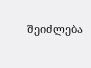შეიძლება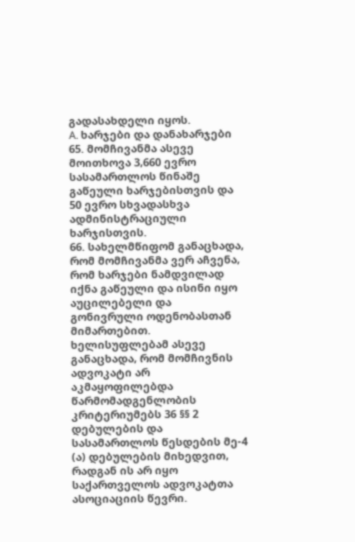გადასახდელი იყოს.
A. ხარჯები და დანახარჯები
65. მომჩივანმა ასევე მოითხოვა 3,660 ევრო სასამართლოს წინაშე გაწეული ხარჯებისთვის და 50 ევრო სხვადასხვა ადმინისტრაციული ხარჯისთვის.
66. სახელმწიფომ განაცხადა, რომ მომჩივანმა ვერ აჩვენა, რომ ხარჯები ნამდვილად იქნა გაწეული და ისინი იყო აუცილებელი და გონივრული ოდენობასთან მიმართებით. ხელისუფლებამ ასევე განაცხადა, რომ მომჩივნის ადვოკატი არ აკმაყოფილებდა წარმომადგენლობის კრიტერიუმებს 36 §§ 2 დებულების და სასამართლოს წესდების მე-4 (ა) დებულების მიხედვით, რადგან ის არ იყო საქართველოს ადვოკატთა ასოციაციის წევრი.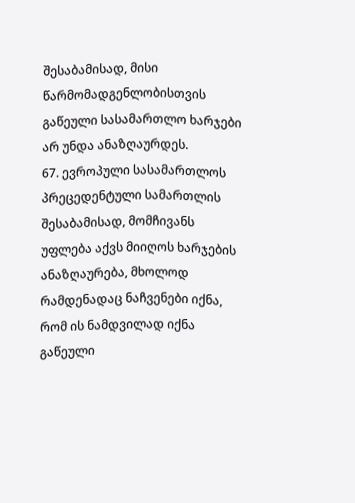შესაბამისად, მისი წარმომადგენლობისთვის გაწეული სასამართლო ხარჯები არ უნდა ანაზღაურდეს.
67. ევროპული სასამართლოს პრეცედენტული სამართლის შესაბამისად, მომჩივანს უფლება აქვს მიიღოს ხარჯების ანაზღაურება, მხოლოდ რამდენადაც ნაჩვენები იქნა, რომ ის ნამდვილად იქნა გაწეული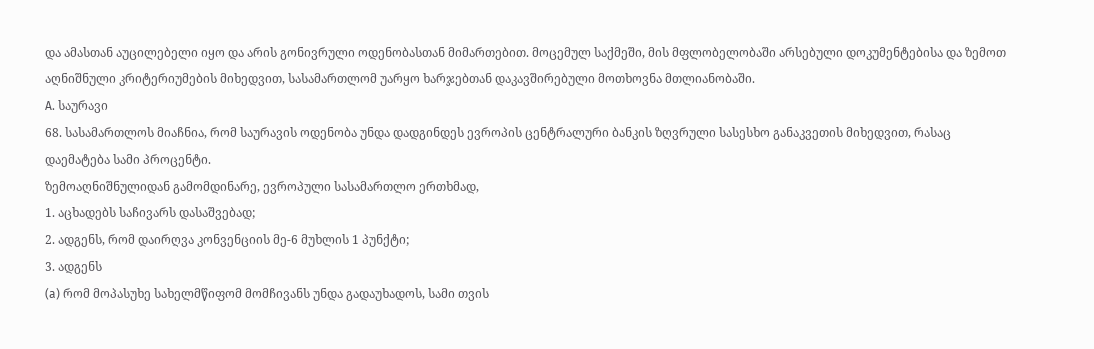და ამასთან აუცილებელი იყო და არის გონივრული ოდენობასთან მიმართებით. მოცემულ საქმეში, მის მფლობელობაში არსებული დოკუმენტებისა და ზემოთ აღნიშნული კრიტერიუმების მიხედვით, სასამართლომ უარყო ხარჯებთან დაკავშირებული მოთხოვნა მთლიანობაში.
A. საურავი
68. სასამართლოს მიაჩნია, რომ საურავის ოდენობა უნდა დადგინდეს ევროპის ცენტრალური ბანკის ზღვრული სასესხო განაკვეთის მიხედვით, რასაც დაემატება სამი პროცენტი.
ზემოაღნიშნულიდან გამომდინარე, ევროპული სასამართლო ერთხმად,
1. აცხადებს საჩივარს დასაშვებად;
2. ადგენს, რომ დაირღვა კონვენციის მე-6 მუხლის 1 პუნქტი;
3. ადგენს
(a) რომ მოპასუხე სახელმწიფომ მომჩივანს უნდა გადაუხადოს, სამი თვის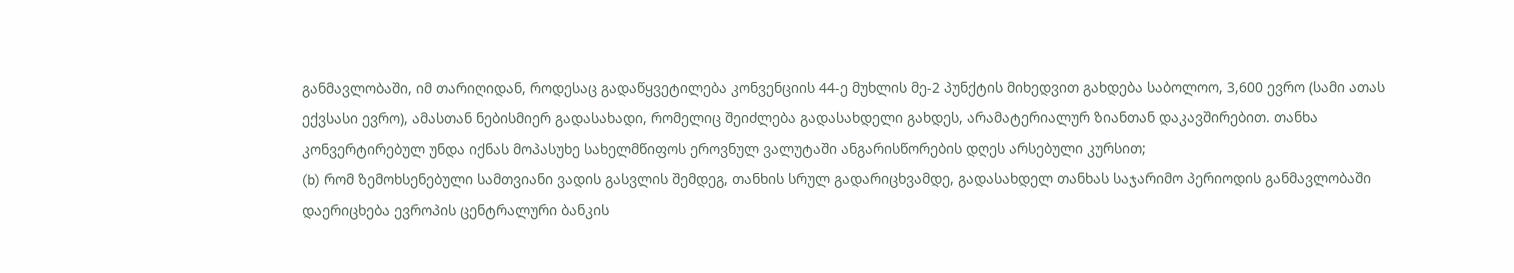განმავლობაში, იმ თარიღიდან, როდესაც გადაწყვეტილება კონვენციის 44-ე მუხლის მე-2 პუნქტის მიხედვით გახდება საბოლოო, 3,600 ევრო (სამი ათას ექვსასი ევრო), ამასთან ნებისმიერ გადასახადი, რომელიც შეიძლება გადასახდელი გახდეს, არამატერიალურ ზიანთან დაკავშირებით. თანხა კონვერტირებულ უნდა იქნას მოპასუხე სახელმწიფოს ეროვნულ ვალუტაში ანგარისწორების დღეს არსებული კურსით;
(b) რომ ზემოხსენებული სამთვიანი ვადის გასვლის შემდეგ, თანხის სრულ გადარიცხვამდე, გადასახდელ თანხას საჯარიმო პერიოდის განმავლობაში დაერიცხება ევროპის ცენტრალური ბანკის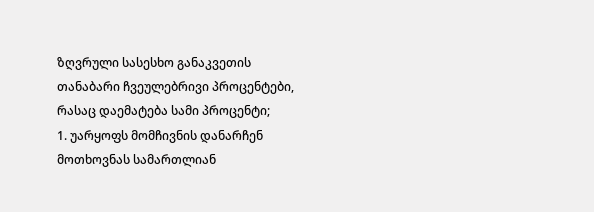ზღვრული სასესხო განაკვეთის თანაბარი ჩვეულებრივი პროცენტები, რასაც დაემატება სამი პროცენტი;
1. უარყოფს მომჩივნის დანარჩენ მოთხოვნას სამართლიან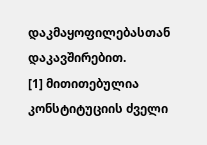დაკმაყოფილებასთან დაკავშირებით.
[1] მითითებულია კონსტიტუციის ძველი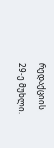რედაქციის 29-ე მუხლი.